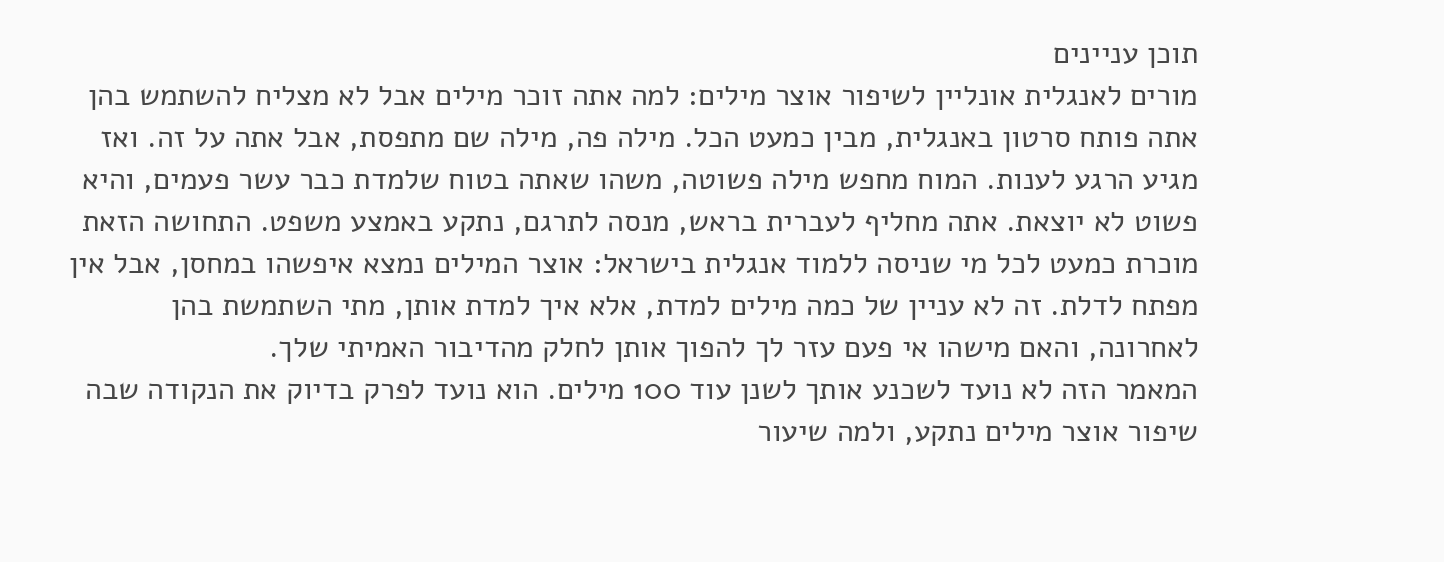תוכן עניינים
מורים לאנגלית אונליין לשיפור אוצר מילים: למה אתה זוכר מילים אבל לא מצליח להשתמש בהן
אתה פותח סרטון באנגלית, מבין כמעט הכל. מילה פה, מילה שם מתפסת, אבל אתה על זה. ואז מגיע הרגע לענות. המוח מחפש מילה פשוטה, משהו שאתה בטוח שלמדת כבר עשר פעמים, והיא פשוט לא יוצאת. אתה מחליף לעברית בראש, מנסה לתרגם, נתקע באמצע משפט. התחושה הזאת מוכרת כמעט לכל מי שניסה ללמוד אנגלית בישראל: אוצר המילים נמצא איפשהו במחסן, אבל אין מפתח לדלת. זה לא עניין של כמה מילים למדת, אלא איך למדת אותן, מתי השתמשת בהן לאחרונה, והאם מישהו אי פעם עזר לך להפוך אותן לחלק מהדיבור האמיתי שלך.
המאמר הזה לא נועד לשכנע אותך לשנן עוד 100 מילים. הוא נועד לפרק בדיוק את הנקודה שבה שיפור אוצר מילים נתקע, ולמה שיעור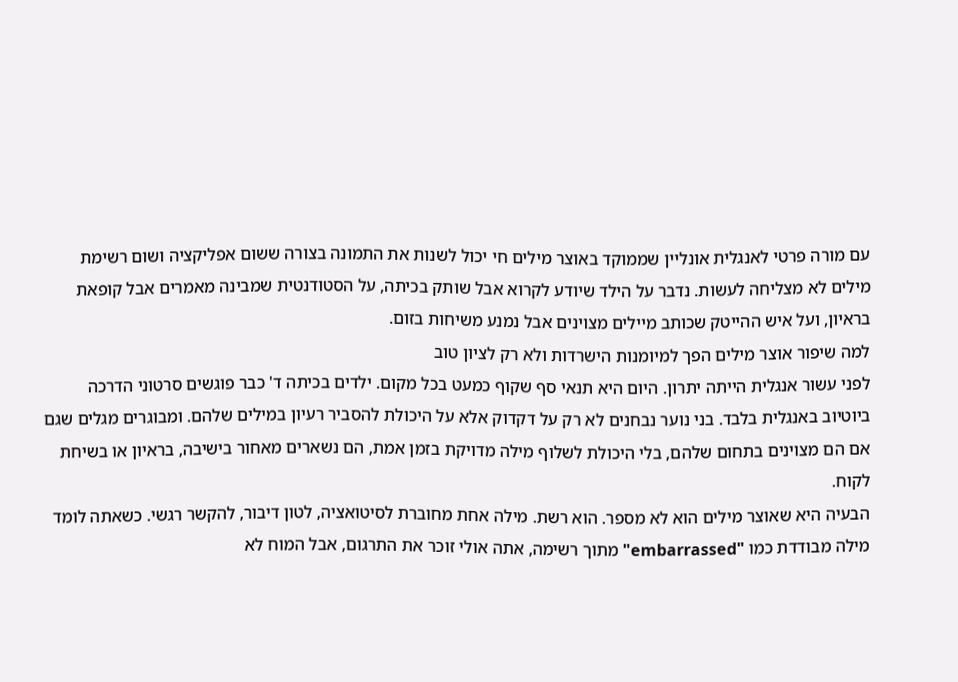עם מורה פרטי לאנגלית אונליין שממוקד באוצר מילים חי יכול לשנות את התמונה בצורה ששום אפליקציה ושום רשימת מילים לא מצליחה לעשות. נדבר על הילד שיודע לקרוא אבל שותק בכיתה, על הסטודנטית שמבינה מאמרים אבל קופאת בראיון, ועל איש ההייטק שכותב מיילים מצוינים אבל נמנע משיחות בזום.
למה שיפור אוצר מילים הפך למיומנות הישרדות ולא רק לציון טוב
לפני עשור אנגלית הייתה יתרון. היום היא תנאי סף שקוף כמעט בכל מקום. ילדים בכיתה ד' כבר פוגשים סרטוני הדרכה ביוטיוב באנגלית בלבד. בני נוער נבחנים לא רק על דקדוק אלא על היכולת להסביר רעיון במילים שלהם. ומבוגרים מגלים שגם אם הם מצוינים בתחום שלהם, בלי היכולת לשלוף מילה מדויקת בזמן אמת, הם נשארים מאחור בישיבה, בראיון או בשיחת לקוח.
הבעיה היא שאוצר מילים הוא לא מספר. הוא רשת. מילה אחת מחוברת לסיטואציה, לטון דיבור, להקשר רגשי. כשאתה לומד מילה מבודדת כמו "embarrassed" מתוך רשימה, אתה אולי זוכר את התרגום, אבל המוח לא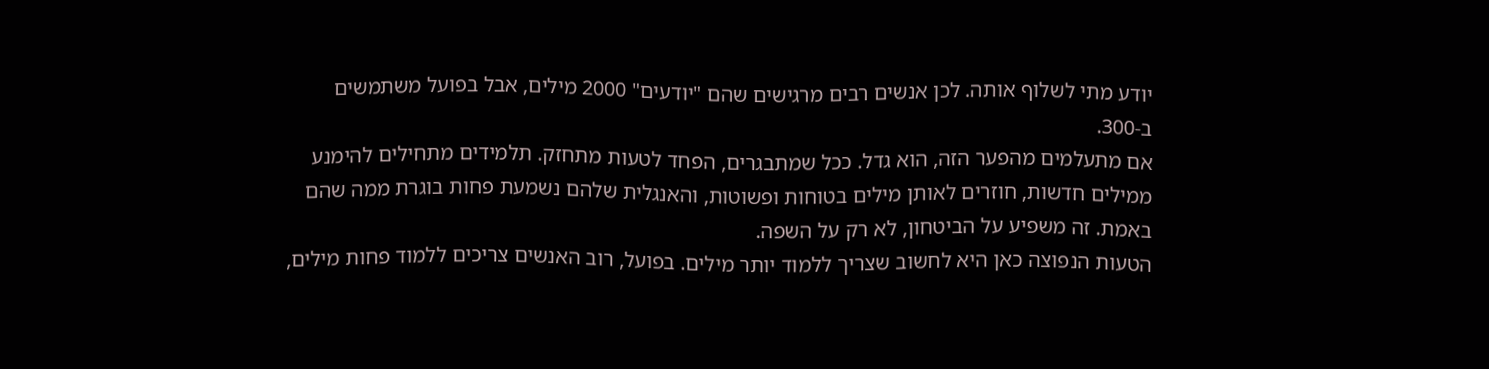יודע מתי לשלוף אותה. לכן אנשים רבים מרגישים שהם "יודעים" 2000 מילים, אבל בפועל משתמשים ב-300.
אם מתעלמים מהפער הזה, הוא גדל. ככל שמתבגרים, הפחד לטעות מתחזק. תלמידים מתחילים להימנע ממילים חדשות, חוזרים לאותן מילים בטוחות ופשוטות, והאנגלית שלהם נשמעת פחות בוגרת ממה שהם באמת. זה משפיע על הביטחון, לא רק על השפה.
הטעות הנפוצה כאן היא לחשוב שצריך ללמוד יותר מילים. בפועל, רוב האנשים צריכים ללמוד פחות מילים,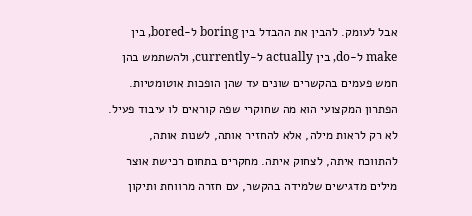אבל לעומק. להבין את ההבדל בין boring ל-bored, בין make ל-do, בין actually ל-currently, ולהשתמש בהן חמש פעמים בהקשרים שונים עד שהן הופכות אוטומטיות.
הפתרון המקצועי הוא מה שחוקרי שפה קוראים לו עיבוד פעיל. לא רק לראות מילה, אלא להחזיר אותה, לשנות אותה, להתווכח איתה, לצחוק איתה. מחקרים בתחום רכישת אוצר מילים מדגישים שלמידה בהקשר, עם חזרה מרווחת ותיקון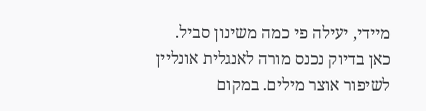מיידי, יעילה פי כמה משינון סביל.
כאן בדיוק נכנס מורה לאנגלית אונליין לשיפור אוצר מילים. במקום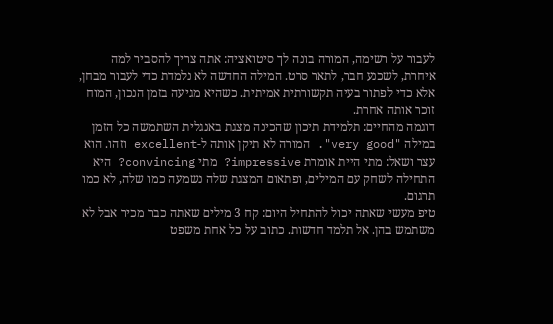לעבור על רשימה, המורה בונה לך סיטואציה: אתה צריך להסביר למה איחרת, לשכנע חבר, לתאר סרט. המילה החדשה לא נלמדת כדי לעבור מבחן, אלא כדי לפתור בעיה תקשורתית אמיתית. כשהיא מגיעה בזמן הנכון, המוח זוכר אותה אחרת.
דוגמה מהחיים: תלמידת תיכון שהכינה מצגת באנגלית השתמשה כל הזמן במילה "very good". המורה לא תיקן אותה ל-excellent וזהו. הוא עצר ושאל: מתי היית אומרת impressive? מתי convincing? היא התחילה לשחק עם המילים, ופתאום המצגת שלה נשמעה כמו שלה, לא כמו תרגום.
טיפ מעשי שאתה יכול להתחיל היום: קח 3 מילים שאתה כבר מכיר אבל לא משתמש בהן. אל תלמד חדשות. כתוב על כל אחת משפט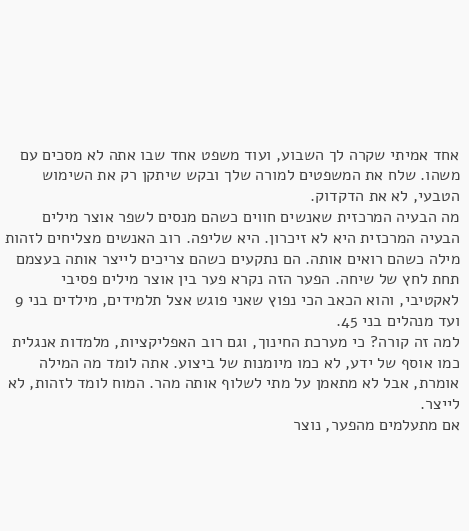אחד אמיתי שקרה לך השבוע, ועוד משפט אחד שבו אתה לא מסכים עם משהו. שלח את המשפטים למורה שלך ובקש שיתקן רק את השימוש הטבעי, לא את הדקדוק.
מה הבעיה המרכזית שאנשים חווים כשהם מנסים לשפר אוצר מילים
הבעיה המרכזית היא לא זיכרון. היא שליפה. רוב האנשים מצליחים לזהות מילה כשהם רואים אותה. הם נתקעים כשהם צריכים לייצר אותה בעצמם תחת לחץ של שיחה. הפער הזה נקרא פער בין אוצר מילים פסיבי לאקטיבי, והוא הכאב הכי נפוץ שאני פוגש אצל תלמידים, מילדים בני 9 ועד מנהלים בני 45.
למה זה קורה? כי מערכת החינוך, וגם רוב האפליקציות, מלמדות אנגלית כמו אוסף של ידע, לא כמו מיומנות של ביצוע. אתה לומד מה המילה אומרת, אבל לא מתאמן על מתי לשלוף אותה מהר. המוח לומד לזהות, לא לייצר.
אם מתעלמים מהפער, נוצר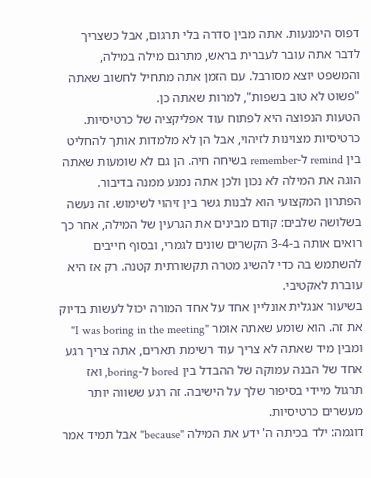דפוס הימנעות. אתה מבין סדרה בלי תרגום, אבל כשצריך לדבר אתה עובר לעברית בראש, מתרגם מילה במילה, והמשפט יוצא מסורבל. עם הזמן אתה מתחיל לחשוב שאתה "פשוט לא טוב בשפות", למרות שאתה כן.
הטעות הנפוצה היא לפתוח עוד אפליקציה של כרטיסיות. כרטיסיות מצוינות לזיהוי, אבל הן לא מלמדות אותך להחליט בין remind ל-remember בשיחה חיה. הן גם לא שומעות שאתה הוגה את המילה לא נכון ולכן אתה נמנע ממנה בדיבור.
הפתרון המקצועי הוא לבנות גשר בין זיהוי לשימוש. זה נעשה בשלושה שלבים: קודם מבינים את הגרעין של המילה, אחר כך רואים אותה ב-3-4 הקשרים שונים לגמרי, ובסוף חייבים להשתמש בה כדי להשיג מטרה תקשורתית קטנה. רק אז היא עוברת לאקטיבי.
בשיעור אנגלית אונליין אחד על אחד המורה יכול לעשות בדיוק את זה. הוא שומע שאתה אומר "I was boring in the meeting" ומבין מיד שאתה לא צריך עוד רשימת תארים, אתה צריך רגע אחד של הבנה עמוקה של ההבדל בין bored ל-boring, ואז תרגול מיידי בסיפור שלך על הישיבה. זה רגע ששווה יותר מעשרים כרטיסיות.
דוגמה: ילד בכיתה ה' ידע את המילה "because" אבל תמיד אמר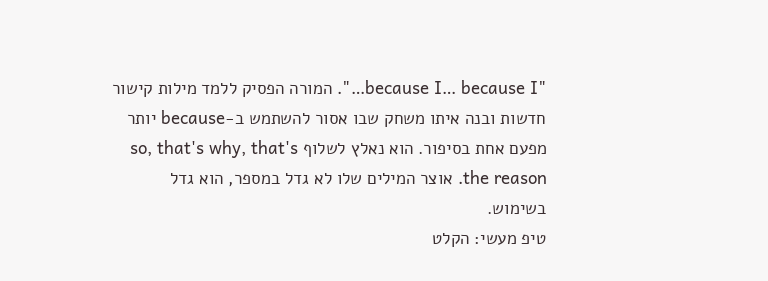"because I… because I…". המורה הפסיק ללמד מילות קישור חדשות ובנה איתו משחק שבו אסור להשתמש ב-because יותר מפעם אחת בסיפור. הוא נאלץ לשלוף so, that's why, that's the reason. אוצר המילים שלו לא גדל במספר, הוא גדל בשימוש.
טיפ מעשי: הקלט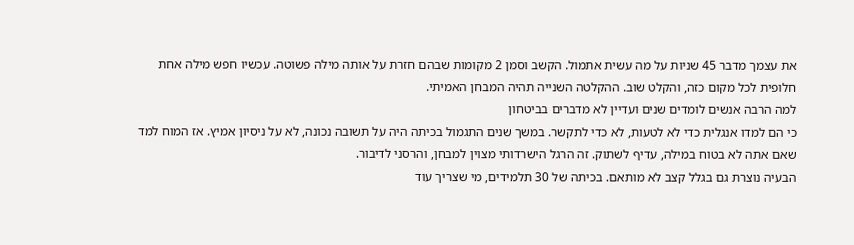את עצמך מדבר 45 שניות על מה עשית אתמול. הקשב וסמן 2 מקומות שבהם חזרת על אותה מילה פשוטה. עכשיו חפש מילה אחת חלופית לכל מקום כזה, והקלט שוב. ההקלטה השנייה תהיה המבחן האמיתי.
למה הרבה אנשים לומדים שנים ועדיין לא מדברים בביטחון
כי הם למדו אנגלית כדי לא לטעות, לא כדי לתקשר. במשך שנים התגמול בכיתה היה על תשובה נכונה, לא על ניסיון אמיץ. אז המוח למד שאם אתה לא בטוח במילה, עדיף לשתוק. זה הרגל הישרדותי מצוין למבחן, והרסני לדיבור.
הבעיה נוצרת גם בגלל קצב לא מותאם. בכיתה של 30 תלמידים, מי שצריך עוד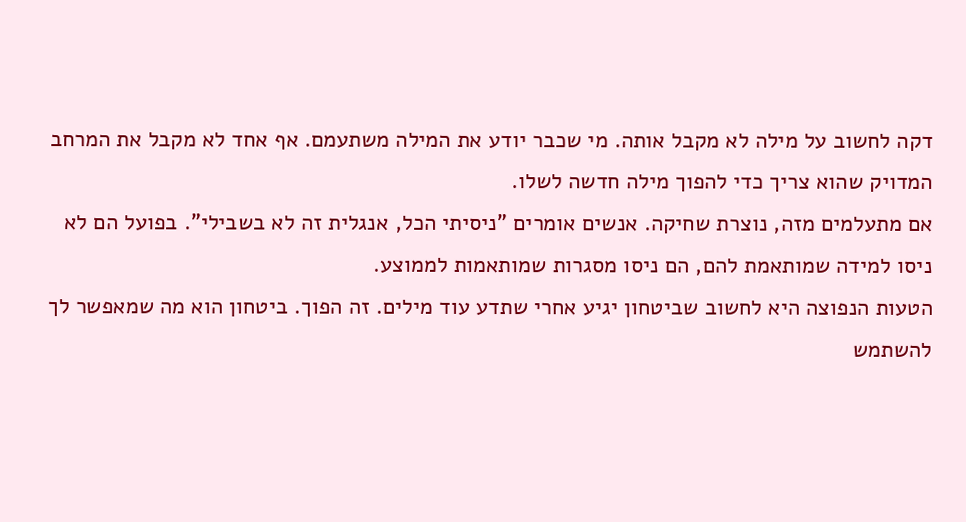דקה לחשוב על מילה לא מקבל אותה. מי שכבר יודע את המילה משתעמם. אף אחד לא מקבל את המרחב המדויק שהוא צריך כדי להפוך מילה חדשה לשלו.
אם מתעלמים מזה, נוצרת שחיקה. אנשים אומרים "ניסיתי הכל, אנגלית זה לא בשבילי". בפועל הם לא ניסו למידה שמותאמת להם, הם ניסו מסגרות שמותאמות לממוצע.
הטעות הנפוצה היא לחשוב שביטחון יגיע אחרי שתדע עוד מילים. זה הפוך. ביטחון הוא מה שמאפשר לך להשתמש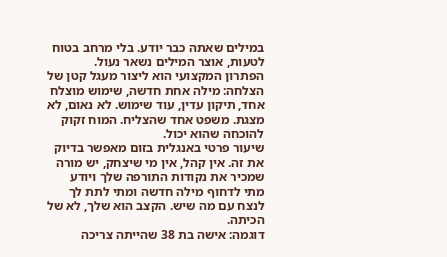במילים שאתה כבר יודע. בלי מרחב בטוח לטעות, אוצר המילים נשאר נעול.
הפתרון המקצועי הוא ליצור מעגל קטן של הצלחה: מילה אחת חדשה, שימוש מוצלח אחד, תיקון עדין, עוד שימוש. לא נאום, לא מצגת. משפט אחד שהצליח. המוח זקוק להוכחה שהוא יכול.
שיעור פרטי באנגלית בזום מאפשר בדיוק את זה. אין קהל, אין מי שיצחק, יש מורה שמכיר את נקודות התורפה שלך ויודע מתי לדחוף מילה חדשה ומתי לתת לך לנצח עם מה שיש. הקצב הוא שלך, לא של הכיתה.
דוגמה: אישה בת 38 שהייתה צריכה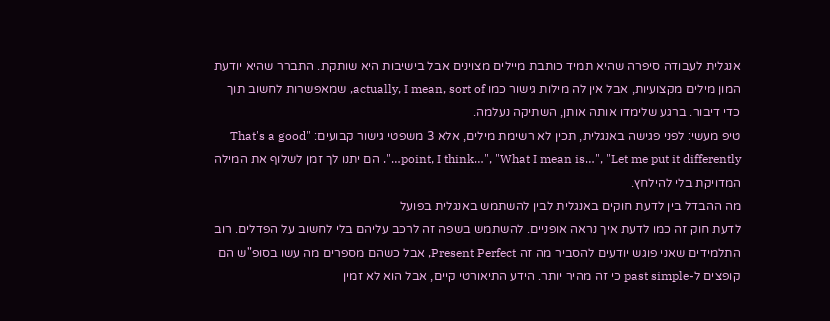אנגלית לעבודה סיפרה שהיא תמיד כותבת מיילים מצוינים אבל בישיבות היא שותקת. התברר שהיא יודעת המון מילים מקצועיות, אבל אין לה מילות גישור כמו actually, I mean, sort of, שמאפשרות לחשוב תוך כדי דיבור. ברגע שלימדו אותה אותן, השתיקה נעלמה.
טיפ מעשי: לפני פגישה באנגלית, תכין לא רשימת מילים, אלא 3 משפטי גישור קבועים: "That's a good point, I think…", "What I mean is…", "Let me put it differently…". הם יתנו לך זמן לשלוף את המילה המדויקת בלי להילחץ.
מה ההבדל בין לדעת חוקים באנגלית לבין להשתמש באנגלית בפועל
לדעת חוק זה כמו לדעת איך נראה אופניים. להשתמש בשפה זה לרכב עליהם בלי לחשוב על הפדלים. רוב התלמידים שאני פוגש יודעים להסביר מה זה Present Perfect, אבל כשהם מספרים מה עשו בסופ"ש הם קופצים ל-past simple כי זה מהיר יותר. הידע התיאורטי קיים, אבל הוא לא זמין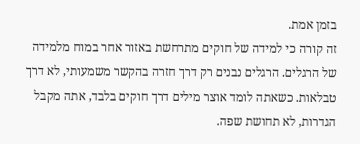בזמן אמת.
זה קורה כי למידה של חוקים מתרחשת באזור אחר במוח מלמידה של הרגלים. הרגלים נבנים רק דרך חזרה בהקשר משמעותי, לא דרך טבלאות. כשאתה לומד אוצר מילים דרך חוקים בלבד, אתה מקבל הגדרות, לא תחושת שפה.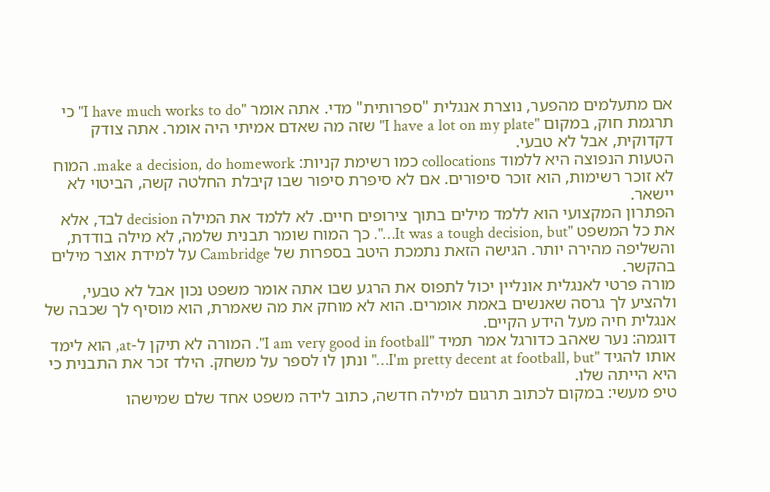אם מתעלמים מהפער, נוצרת אנגלית "ספרותית" מדי. אתה אומר "I have much works to do" כי תרגמת חוק, במקום "I have a lot on my plate" שזה מה שאדם אמיתי היה אומר. אתה צודק דקדוקית, אבל לא טבעי.
הטעות הנפוצה היא ללמוד collocations כמו רשימת קניות: make a decision, do homework. המוח לא זוכר רשימות, הוא זוכר סיפורים. אם לא סיפרת סיפור שבו קיבלת החלטה קשה, הביטוי לא יישאר.
הפתרון המקצועי הוא ללמד מילים בתוך צירופים חיים. לא ללמד את המילה decision לבד, אלא את כל המשפט "It was a tough decision, but…". כך המוח שומר תבנית שלמה, לא מילה בודדת, והשליפה מהירה יותר. הגישה הזאת נתמכת היטב בספרות של Cambridge על למידת אוצר מילים בהקשר.
מורה פרטי לאנגלית אונליין יכול לתפוס את הרגע שבו אתה אומר משפט נכון אבל לא טבעי, ולהציע לך גרסה שאנשים באמת אומרים. הוא לא מוחק את מה שאמרת, הוא מוסיף לך שכבה של אנגלית חיה מעל הידע הקיים.
דוגמה: נער שאהב כדורגל אמר תמיד "I am very good in football". המורה לא תיקן ל-at, הוא לימד אותו להגיד "I'm pretty decent at football, but…" ונתן לו לספר על משחק. הילד זכר את התבנית כי היא הייתה שלו.
טיפ מעשי: במקום לכתוב תרגום למילה חדשה, כתוב לידה משפט אחד שלם שמישהו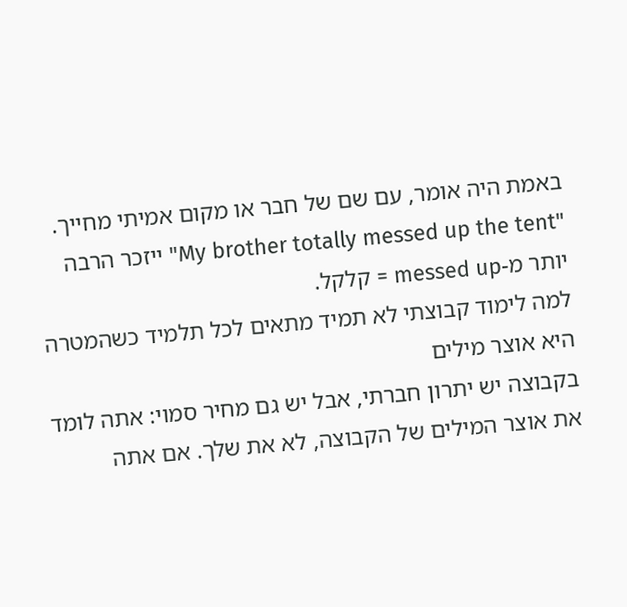באמת היה אומר, עם שם של חבר או מקום אמיתי מחייך. "My brother totally messed up the tent" ייזכר הרבה יותר מ-messed up = קלקל.
למה לימוד קבוצתי לא תמיד מתאים לכל תלמיד כשהמטרה היא אוצר מילים
בקבוצה יש יתרון חברתי, אבל יש גם מחיר סמוי: אתה לומד את אוצר המילים של הקבוצה, לא את שלך. אם אתה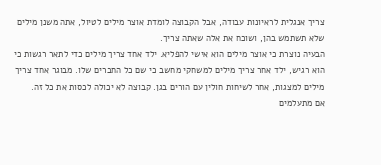צריך אנגלית לראיונות עבודה, אבל הקבוצה לומדת אוצר מילים לטיול, אתה משנן מילים שלא תשתמש בהן, ושוכח את אלה שאתה צריך.
הבעיה נוצרת כי אוצר מילים הוא אישי להפליא. ילד אחד צריך מילים כדי לתאר רגשות כי הוא רגיש, ילד אחר צריך מילים למשחקי מחשב כי שם כל החברים שלו. מבוגר אחד צריך מילים למצגות, אחר לשיחות חולין עם הורים בגן. קבוצה לא יכולה לכסות את כל זה.
אם מתעלמים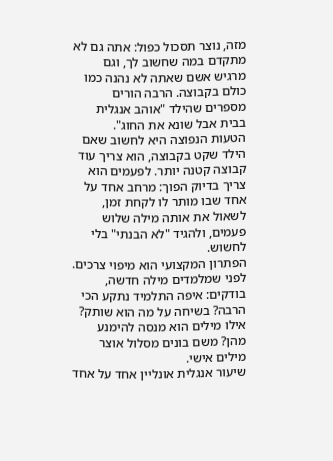מזה, נוצר תסכול כפול: אתה גם לא מתקדם במה שחשוב לך, וגם מרגיש אשם שאתה לא נהנה כמו כולם בקבוצה. הרבה הורים מספרים שהילד "אוהב אנגלית בבית אבל שונא את החוג".
הטעות הנפוצה היא לחשוב שאם הילד שקט בקבוצה, הוא צריך עוד קבוצה קטנה יותר. לפעמים הוא צריך בדיוק הפוך: מרחב אחד על אחד שבו מותר לו לקחת זמן, לשאול את אותה מילה שלוש פעמים, ולהגיד "לא הבנתי" בלי לחשוש.
הפתרון המקצועי הוא מיפוי צרכים. לפני שמלמדים מילה חדשה, בודקים: איפה התלמיד נתקע הכי הרבה? בשיחה על מה הוא שותק? אילו מילים הוא מנסה להימנע מהן? משם בונים מסלול אוצר מילים אישי.
שיעור אנגלית אונליין אחד על אחד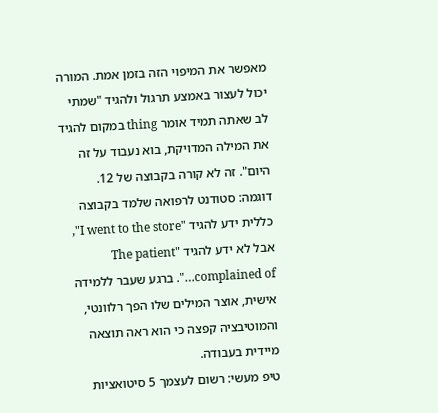מאפשר את המיפוי הזה בזמן אמת. המורה יכול לעצור באמצע תרגול ולהגיד "שמתי לב שאתה תמיד אומר thing במקום להגיד את המילה המדויקת, בוא נעבוד על זה היום". זה לא קורה בקבוצה של 12.
דוגמה: סטודנט לרפואה שלמד בקבוצה כללית ידע להגיד "I went to the store", אבל לא ידע להגיד "The patient complained of…". ברגע שעבר ללמידה אישית, אוצר המילים שלו הפך רלוונטי, והמוטיבציה קפצה כי הוא ראה תוצאה מיידית בעבודה.
טיפ מעשי: רשום לעצמך 5 סיטואציות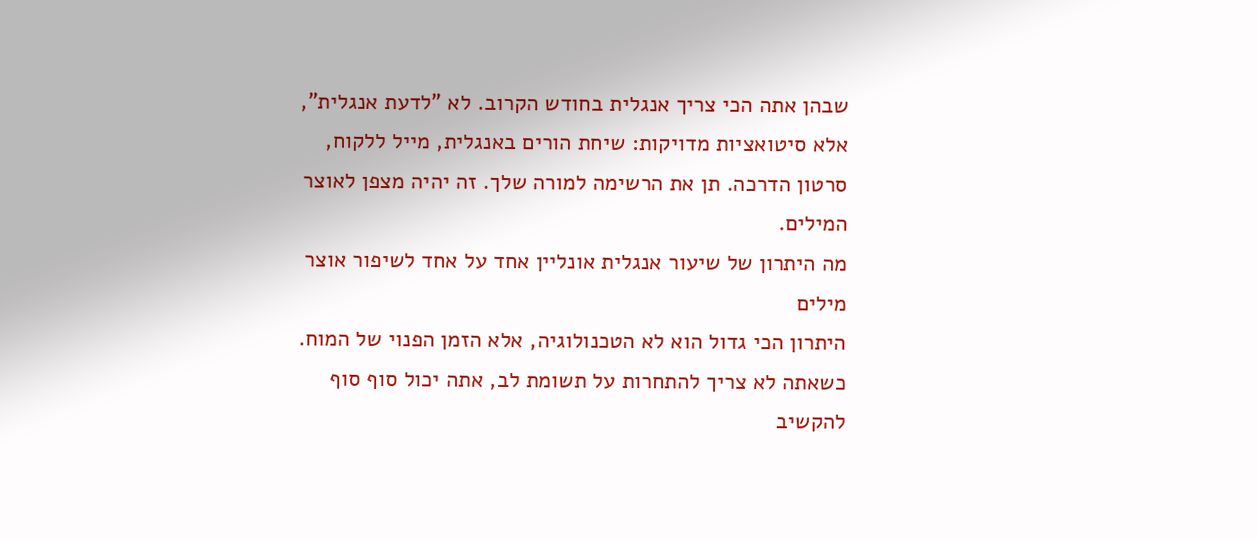שבהן אתה הכי צריך אנגלית בחודש הקרוב. לא "לדעת אנגלית", אלא סיטואציות מדויקות: שיחת הורים באנגלית, מייל ללקוח, סרטון הדרכה. תן את הרשימה למורה שלך. זה יהיה מצפן לאוצר המילים.
מה היתרון של שיעור אנגלית אונליין אחד על אחד לשיפור אוצר מילים
היתרון הכי גדול הוא לא הטכנולוגיה, אלא הזמן הפנוי של המוח. כשאתה לא צריך להתחרות על תשומת לב, אתה יכול סוף סוף להקשיב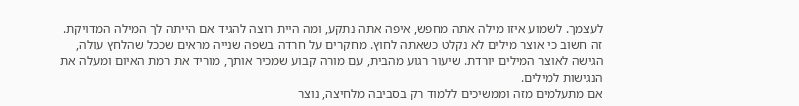לעצמך. לשמוע איזו מילה אתה מחפש, איפה אתה נתקע, ומה היית רוצה להגיד אם הייתה לך המילה המדויקת.
זה חשוב כי אוצר מילים לא נקלט כשאתה לחוץ. מחקרים על חרדה בשפה שנייה מראים שככל שהלחץ עולה, הגישה לאוצר המילים יורדת. שיעור רגוע מהבית, עם מורה קבוע שמכיר אותך, מוריד את רמת האיום ומעלה את הנגישות למילים.
אם מתעלמים מזה וממשיכים ללמוד רק בסביבה מלחיצה, נוצר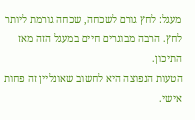מעגל: לחץ גורם לשכחה, שכחה גורמת ליותר לחץ. הרבה מבוגרים חיים במעגל הזה מאז התיכון.
הטעות הנפוצה היא לחשוב שאונליין זה פחות אישי.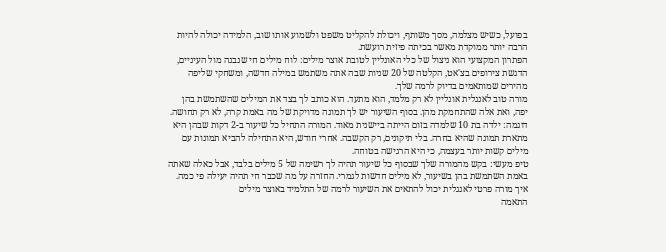בפועל, כשיש מצלמה, מסך משותף, ויכולת להקליט משפט ולשמוע אותו שוב, הלמידה יכולה להיות הרבה יותר ממוקדת מאשר בכיתה פיזית רועשת.
הפתרון המקצועי הוא ניצול של כלי האונליין לטובת אוצר מילים: לוח מילים חי שנבנה מול העיניים, הדגשת צירופים בצ'אט, הקלטה של 20 שניות שבה אתה משתמש במילה חדשה, ומשחקי שליפה מהירים שמותאמים בדיוק לרמה שלך.
מורה טוב לאנגלית אונליין לא רק מלמד, הוא מתעד. הוא כותב לך בצד את המילים שהשתמשת בהן יפה, ואת אלה שהתחמקת מהן. בסוף השיעור יש לך תמונה מדויקת של מה באמת קרה, לא רק תחושה.
דוגמה: ילדה בת 10 שלמדה בזום הייתה ביישנית מאוד. המורה התחיל כל שיעור ב-2 דקות שבהן היא מתארת תמונה שהיא בחרה. בלי תיקונים, רק הקשבה. אחרי חודש, היא התחילה להביא תמונות עם מילים קשות יותר בעצמה, כי היא הרגישה בטוחה.
טיפ מעשי: בקש מהמורה שלך שבסוף כל שיעור תהיה לך רשימה של 5 מילים בלבד, אבל כאלה שאתה באמת השתמשת בהן בשיעור, לא מילים חדשות לגמרי. החזרה על מה שכבר חי תהיה יעילה פי כמה.
איך מורה פרטי לאנגלית יכול להתאים את השיעור לרמה של התלמיד באוצר מילים
התאמה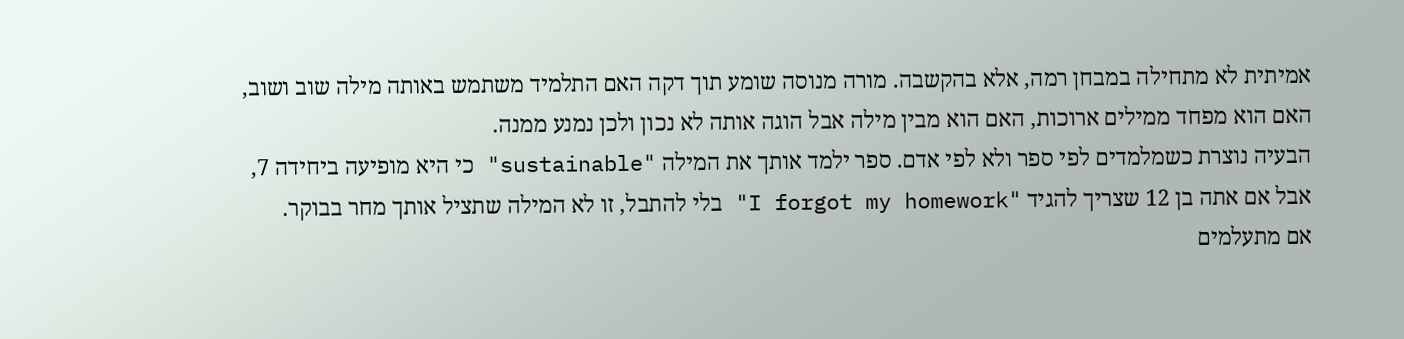אמיתית לא מתחילה במבחן רמה, אלא בהקשבה. מורה מנוסה שומע תוך דקה האם התלמיד משתמש באותה מילה שוב ושוב, האם הוא מפחד ממילים ארוכות, האם הוא מבין מילה אבל הוגה אותה לא נכון ולכן נמנע ממנה.
הבעיה נוצרת כשמלמדים לפי ספר ולא לפי אדם. ספר ילמד אותך את המילה "sustainable" כי היא מופיעה ביחידה 7, אבל אם אתה בן 12 שצריך להגיד "I forgot my homework" בלי להתבל, זו לא המילה שתציל אותך מחר בבוקר.
אם מתעלמים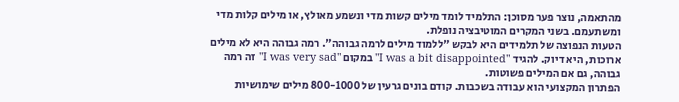מהתאמה, נוצר פער מסוכן: התלמיד לומד מילים קשות מדי ונשמע מאולץ, או מילים קלות מדי ומשתעמם. בשני המקרים המוטיבציה נופלת.
הטעות הנפוצה של תלמידים היא לבקש "ללמוד מילים לרמה גבוהה". רמה גבוהה היא לא מילים ארוכות, היא דיוק. להגיד "I was a bit disappointed" במקום "I was very sad" זה רמה גבוהה, גם אם המילים פשוטות.
הפתרון המקצועי הוא עבודה בשכבות. קודם בונים גרעין של 800-1000 מילים שימושיות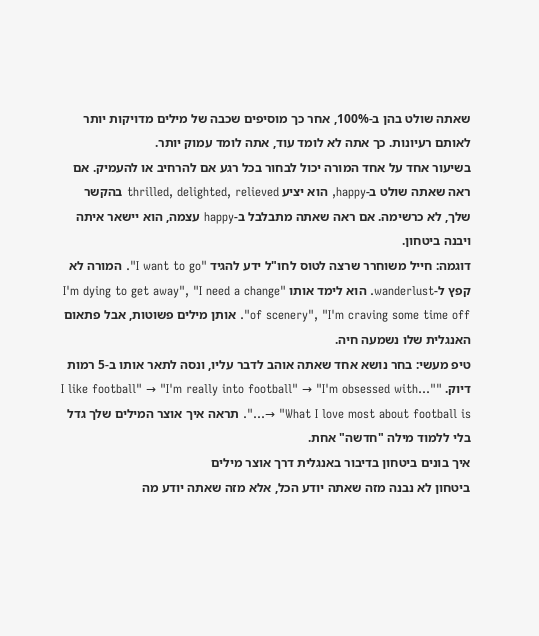שאתה שולט בהן ב-100%, אחר כך מוסיפים שכבה של מילים מדויקות יותר לאותם רעיונות. כך אתה לא לומד עוד, אתה לומד עמוק יותר.
בשיעור אחד על אחד המורה יכול לבחור בכל רגע אם להרחיב או להעמיק. אם ראה שאתה שולט ב-happy, הוא יציע thrilled, delighted, relieved בהקשר שלך, לא כרשימה. אם ראה שאתה מתבלבל ב-happy עצמה, הוא יישאר איתה ויבנה ביטחון.
דוגמה: חייל משוחרר שרצה לטוס לחו"ל ידע להגיד "I want to go". המורה לא קפץ ל-wanderlust. הוא לימד אותו "I'm dying to get away", "I need a change of scenery", "I'm craving some time off". אותן מילים פשוטות, אבל פתאום האנגלית שלו נשמעה חיה.
טיפ מעשי: בחר נושא אחד שאתה אוהב לדבר עליו, ונסה לתאר אותו ב-5 רמות דיוק. "I like football" → "I'm really into football" → "I'm obsessed with…" → "What I love most about football is…". תראה איך אוצר המילים שלך גדל בלי ללמוד מילה "חדשה" אחת.
איך בונים ביטחון בדיבור באנגלית דרך אוצר מילים
ביטחון לא נבנה מזה שאתה יודע הכל, אלא מזה שאתה יודע מה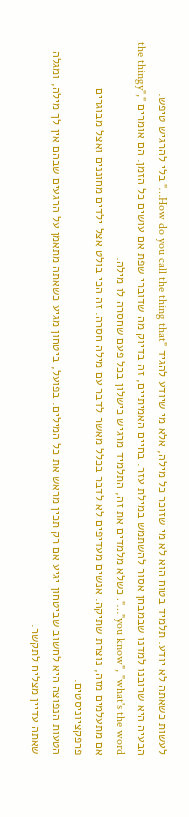לעשות כשאתה לא יודע. תלמיד בטוח הוא לא מי שזוכר כל מילה, אלא מי שיודע להגיד "How do you call the thing that…" בלי להרגיש טיפש.
הבעיה היא שרובנו למדנו שבמבחן אסור להשתמש במילת עזר. בחיים האמיתיים, זה בדיוק מה שדוברי שפת אם עושים כל הזמן. הם אומרים "the thingy", "you know", "what's the word…". כשלא מלמדים את זה, התלמיד מרגיש כישלון בכל פעם שחסרה לו מילה.
אם מתעלמים מזה, נוצרת שתיקה. אנשים מעדיפים לא לדבר בכלל מאשר לדבר עם מילה חסרה. זה הכי בולט אצל ילדים מחוננים ואצל מבוגרים פרפקציוניסטים.
הטעות הנפוצה היא לחשוב שביטחון יגיע אם רק תכין מראש את כל המילים. בפועל, ביטחון מגיע כשאתה מתאמן על הרגעים שבהם אין לך מילה, ומגלה שאתה עדיין מצליח לתקשר.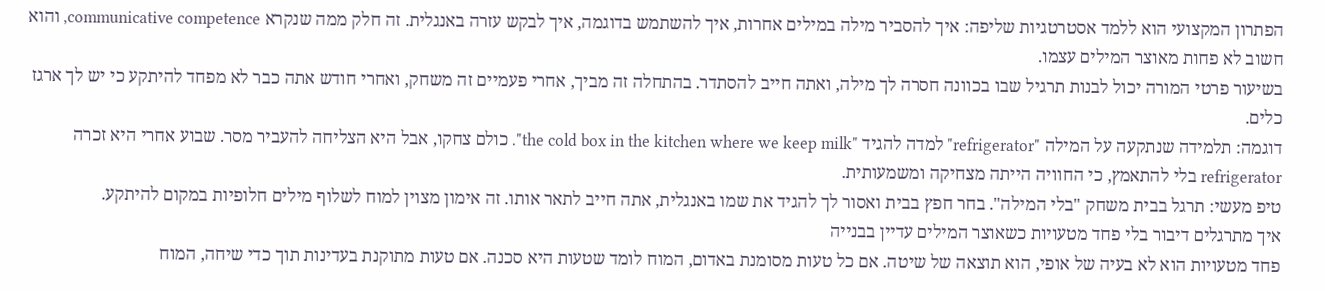הפתרון המקצועי הוא ללמד אסטרטגיות שליפה: איך להסביר מילה במילים אחרות, איך להשתמש בדוגמה, איך לבקש עזרה באנגלית. זה חלק ממה שנקרא communicative competence, והוא חשוב לא פחות מאוצר המילים עצמו.
בשיעור פרטי המורה יכול לבנות תרגיל שבו בכוונה חסרה לך מילה, ואתה חייב להסתדר. בהתחלה זה מביך, אחרי פעמיים זה משחק, ואחרי חודש אתה כבר לא מפחד להיתקע כי יש לך ארגז כלים.
דוגמה: תלמידה שנתקעה על המילה "refrigerator" למדה להגיד "the cold box in the kitchen where we keep milk". כולם צחקו, אבל היא הצליחה להעביר מסר. שבוע אחרי היא זכרה refrigerator בלי להתאמץ, כי החוויה הייתה מצחיקה ומשמעותית.
טיפ מעשי: תרגל בבית משחק "בלי המילה". בחר חפץ בבית ואסור לך להגיד את שמו באנגלית, אתה חייב לתאר אותו. זה אימון מצוין למוח לשלוף מילים חלופיות במקום להיתקע.
איך מתרגלים דיבור בלי פחד מטעויות כשאוצר המילים עדיין בבנייה
פחד מטעויות הוא לא בעיה של אופי, הוא תוצאה של שיטה. אם כל טעות מסומנת באדום, המוח לומד שטעות היא סכנה. אם טעות מתוקנת בעדינות תוך כדי שיחה, המוח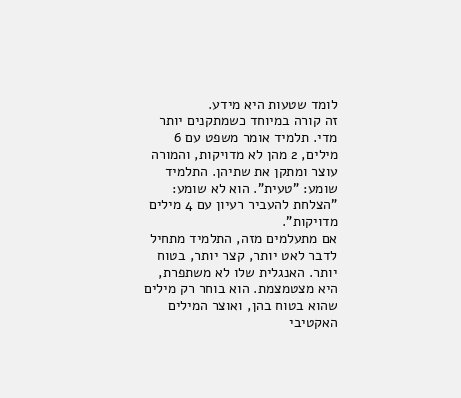לומד שטעות היא מידע.
זה קורה במיוחד כשמתקנים יותר מדי. תלמיד אומר משפט עם 6 מילים, 2 מהן לא מדויקות, והמורה עוצר ומתקן את שתיהן. התלמיד שומע: "טעית". הוא לא שומע: "הצלחת להעביר רעיון עם 4 מילים מדויקות".
אם מתעלמים מזה, התלמיד מתחיל לדבר לאט יותר, קצר יותר, בטוח יותר. האנגלית שלו לא משתפרת, היא מצטמצמת. הוא בוחר רק מילים שהוא בטוח בהן, ואוצר המילים האקטיבי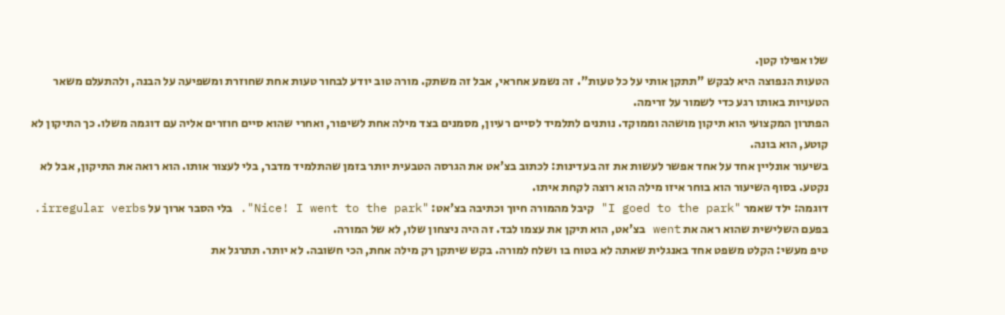שלו אפילו קטן.
הטעות הנפוצה היא לבקש "תתקן אותי על כל טעות". זה נשמע אחראי, אבל זה משתק. מורה טוב יודע לבחור טעות אחת שחוזרת ומשפיעה על הבנה, ולהתעלם משאר הטעויות באותו רגע כדי לשמור על זרימה.
הפתרון המקצועי הוא תיקון מושהה וממוקד. נותנים לתלמיד לסיים רעיון, מסמנים בצד מילה אחת לשיפור, ואחרי שהוא סיים חוזרים אליה עם דוגמה משלו. כך התיקון לא קוטע, הוא בונה.
בשיעור אונליין אחד על אחד אפשר לעשות את זה בעדינות: לכתוב בצ'אט את הגרסה הטבעית יותר בזמן שהתלמיד מדבר, בלי לעצור אותו. הוא רואה את התיקון, אבל לא נקטע. בסוף השיעור הוא בוחר איזו מילה הוא רוצה לקחת איתו.
דוגמה: ילד שאמר "I goed to the park" קיבל מהמורה חיוך וכתיבה בצ'אט: "Nice! I went to the park". בלי הסבר ארוך על irregular verbs. בפעם השלישית שהוא ראה את went בצ'אט, הוא תיקן את עצמו לבד. זה היה ניצחון שלו, לא של המורה.
טיפ מעשי: הקלט משפט אחד באנגלית שאתה לא בטוח בו ושלח למורה. בקש שיתקן רק מילה אחת, הכי חשובה. לא יותר. תתרגל את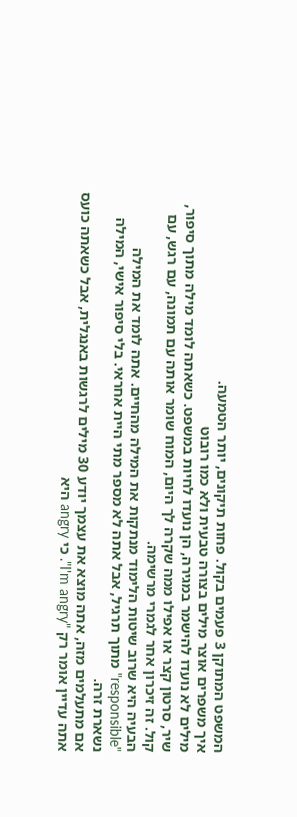המשפט המתוקן 3 פעמים בקול. פחות תיקונים, יותר הטמעה.
איך משפרים אוצר מילים בצורה טבעית ולא כמו רובוט
מילים לא נועדו להישמר במגירה, הן נועדו לחיות במשפט. כשאתה לומד מילה מתוך סיפור, שיר, סרטון קצר או אפילו ממה שקרה לך היום, המוח שומר אותה עם תמונה, עם רגש, עם קול. זה זיכרון אחר לגמרי מרשימה.
הבעיה היא שרוב שיטות הלימוד מנתקות את המילה מהחיים. אתה לומד את המילה "responsible" מתוך תרגיל, אבל אתה לא מספר מתי היית אחראי. בלי סיפור אישי, המילה נשארת זרה.
אם מתעלמים מזה, אתה מוצא את עצמך יודע 30 מילים לרגשות באנגלית, אבל כשאתה כועס אתה עדיין אומר רק "I'm angry". כי angry היא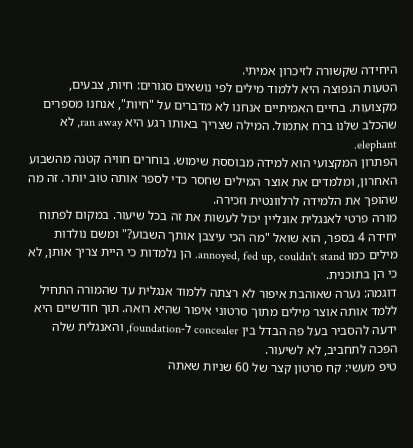היחידה שקשורה לזיכרון אמיתי.
הטעות הנפוצה היא ללמוד מילים לפי נושאים סגורים: חיות, צבעים, מקצועות. בחיים האמיתיים אנחנו לא מדברים על "חיות", אנחנו מספרים שהכלב שלנו ברח אתמול. המילה שצריך באותו רגע היא ran away, לא elephant.
הפתרון המקצועי הוא למידה מבוססת שימוש. בוחרים חוויה קטנה מהשבוע האחרון, ומלמדים את אוצר המילים שחסר כדי לספר אותה טוב יותר. זה מה שהופך את הלמידה לרלוונטית וזכירה.
מורה פרטי לאנגלית אונליין יכול לעשות את זה בכל שיעור. במקום לפתוח יחידה 4 בספר, הוא שואל "מה הכי עיצבן אותך השבוע?" ומשם נולדות מילים כמו annoyed, fed up, couldn't stand. הן נלמדות כי היית צריך אותן, לא כי הן בתוכנית.
דוגמה: נערה שאוהבת איפור לא רצתה ללמוד אנגלית עד שהמורה התחיל ללמד אותה אוצר מילים מתוך סרטוני איפור שהיא רואה. תוך חודשיים היא ידעה להסביר בעל פה הבדל בין concealer ל-foundation, והאנגלית שלה הפכה לתחביב, לא לשיעור.
טיפ מעשי: קח סרטון קצר של 60 שניות שאתה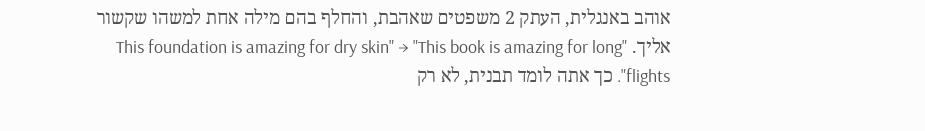אוהב באנגלית, העתק 2 משפטים שאהבת, והחלף בהם מילה אחת למשהו שקשור אליך. "This foundation is amazing for dry skin" → "This book is amazing for long flights". כך אתה לומד תבנית, לא רק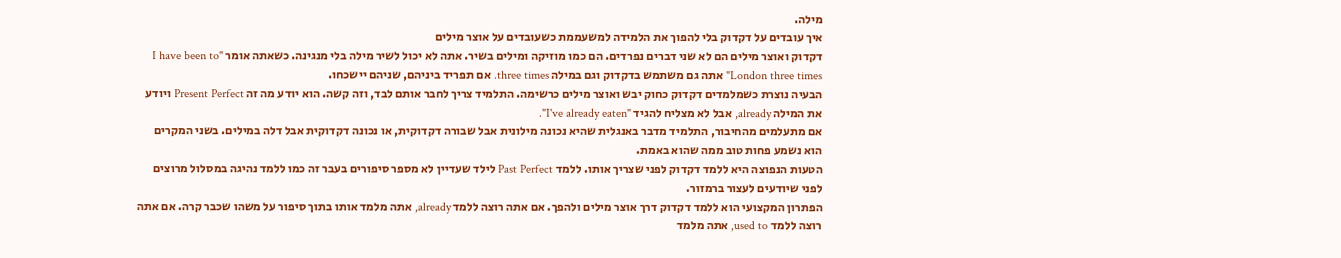מילה.
איך עובדים על דקדוק בלי להפוך את הלמידה למשעממת כשעובדים על אוצר מילים
דקדוק ואוצר מילים הם לא שני דברים נפרדים. הם כמו מוזיקה ומילים בשיר. אתה לא יכול לשיר מילה בלי מנגינה. כשאתה אומר "I have been to London three times" אתה גם משתמש בדקדוק וגם במילה three times. אם תפריד ביניהם, שניהם יישכחו.
הבעיה נוצרת כשמלמדים דקדוק כחוק יבש ואוצר מילים כרשימה. התלמיד צריך לחבר אותם לבד, וזה קשה. הוא יודע מה זה Present Perfect ויודע את המילה already, אבל לא מצליח להגיד "I've already eaten".
אם מתעלמים מהחיבור, התלמיד מדבר באנגלית שהיא נכונה מילונית אבל שבורה דקדוקית, או נכונה דקדוקית אבל דלה במילים. בשני המקרים הוא נשמע פחות טוב ממה שהוא באמת.
הטעות הנפוצה היא ללמד דקדוק לפני שצריך אותו. ללמד Past Perfect לילד שעדיין לא מספר סיפורים בעבר זה כמו ללמד נהיגה במסלול מרוצים לפני שיודעים לעצור ברמזור.
הפתרון המקצועי הוא ללמד דקדוק דרך אוצר מילים ולהפך. אם אתה רוצה ללמד already, אתה מלמד אותו בתוך סיפור על משהו שכבר קרה. אם אתה רוצה ללמד used to, אתה מלמד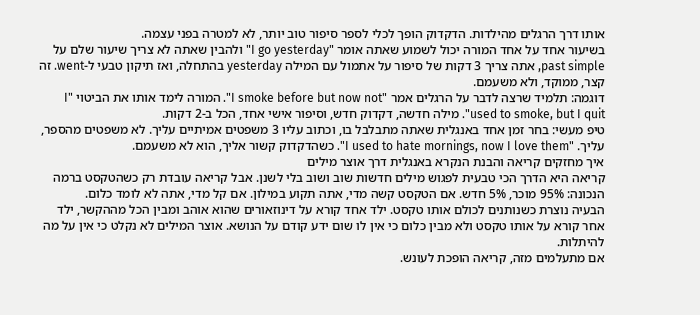אותו דרך הרגלים מהילדות. הדקדוק הופך לכלי לספר סיפור טוב יותר, לא למטרה בפני עצמה.
בשיעור אחד על אחד המורה יכול לשמוע שאתה אומר "I go yesterday" ולהבין שאתה לא צריך שיעור שלם על past simple, אתה צריך 3 דקות של סיפור על אתמול עם המילה yesterday בהתחלה, ואז תיקון טבעי ל-went. זה קצר, ממוקד, ולא משעמם.
דוגמה: תלמיד שרצה לדבר על הרגלים אמר "I smoke before but now not". המורה לימד אותו את הביטוי "I used to smoke, but I quit". מילה חדשה, דקדוק חדש, וסיפור אישי אחד, הכל ב-2 דקות.
טיפ מעשי: בחר זמן אחד באנגלית שאתה מתבלבל בו, וכתוב עליו 3 משפטים אמיתיים עליך. לא משפטים מהספר, עליך. "I used to hate mornings, now I love them". כשהדקדוק קשור אליך, הוא לא משעמם.
איך מחזקים קריאה והבנת הנקרא באנגלית דרך אוצר מילים
קריאה היא הדרך הכי טבעית לפגוש מילים חדשות שוב ושוב בלי לשנן. אבל קריאה עובדת רק כשהטקסט ברמה הנכונה: 95% מוכר, 5% חדש. אם הטקסט קשה מדי, אתה תקוע במילון. אם קל מדי, אתה לא לומד כלום.
הבעיה נוצרת כשנותנים לכולם אותו טקסט. ילד אחד קורא על דינוזאורים שהוא אוהב ומבין הכל מההקשר, ילד אחר קורא על אותו טקסט ולא מבין כלום כי אין לו שום ידע קודם על הנושא. אוצר המילים לא נקלט כי אין על מה להיתלות.
אם מתעלמים מזה, קריאה הופכת לעונש.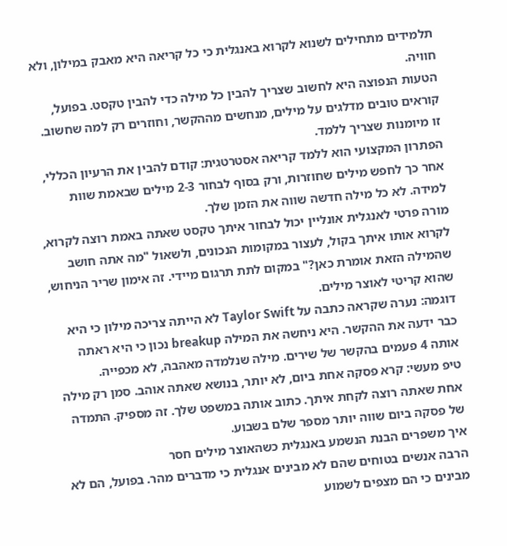תלמידים מתחילים לשנוא לקרוא באנגלית כי כל קריאה היא מאבק במילון, ולא חוויה.
הטעות הנפוצה היא לחשוב שצריך להבין כל מילה כדי להבין טקסט. בפועל, קוראים טובים מדלגים על מילים, מנחשים מההקשר, וחוזרים רק למה שחשוב. זו מיומנות שצריך ללמד.
הפתרון המקצועי הוא ללמד קריאה אסטרטגית: קודם להבין את הרעיון הכללי, אחר כך לחפש מילים שחוזרות, ורק בסוף לבחור 2-3 מילים שבאמת שוות למידה. לא כל מילה חדשה שווה את הזמן שלך.
מורה פרטי לאנגלית אונליין יכול לבחור איתך טקסט שאתה באמת רוצה לקרוא, לקרוא אותו איתך בקול, לעצור במקומות הנכונים, ולשאול "מה אתה חושב שהמילה הזאת אומרת כאן?" במקום לתת תרגום מיידי. זה אימון שריר הניחוש, שהוא קריטי לאוצר מילים.
דוגמה: נערה שקראה כתבה על Taylor Swift לא הייתה צריכה מילון כי היא כבר ידעה את ההקשר. היא ניחשה את המילה breakup נכון כי היא ראתה אותה 4 פעמים בהקשר של שירים. מילה שנלמדה מאהבה, לא מכפייה.
טיפ מעשי: קרא פסקה אחת ביום, לא יותר, בנושא שאתה אוהב. סמן רק מילה אחת שאתה רוצה לקחת איתך. כתוב אותה במשפט שלך. זה מספיק. התמדה של פסקה ביום שווה יותר מספר שלם בשבוע.
איך משפרים הבנת הנשמע באנגלית כשהאוצר מילים חסר
הרבה אנשים בטוחים שהם לא מבינים אנגלית כי מדברים מהר. בפועל, הם לא מבינים כי הם מצפים לשמוע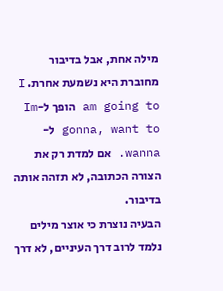מילה אחת, אבל בדיבור מחוברת היא נשמעת אחרת. I am going to הופך ל-Im gonna, want to ל-wanna. אם למדת רק את הצורה הכתובה, לא תזהה אותה בדיבור.
הבעיה נוצרת כי אוצר מילים נלמד לרוב דרך העיניים, לא דרך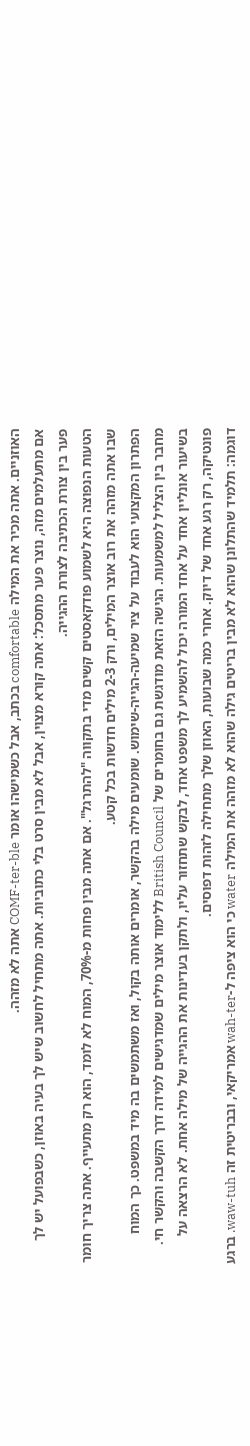האוזניים. אתה מכיר את המילה comfortable בכתב, אבל כשמישהו אומר COMF-ter-ble אתה לא מזהה.
אם מתעלמים מזה, נוצר פער מתסכל: אתה קורא מצוין, אבל לא מבין סרט בלי כתוביות. אתה מתחיל לחשוב שיש לך בעיה באוזן, כשבפועל יש לך פער בין צורת הכתיבה לצורת ההגייה.
הטעות הנפוצה היא לשמוע פודקאסטים קשים מדי בתקווה "להתרגל". אם אתה מבין פחות מ-70%, המוח לא לומד, הוא רק מתעייף. אתה צריך חומר שבו אתה מזהה את רוב אוצר המילים, ורק 2-3 מילים חדשות בכל קטע.
הפתרון המקצועי הוא לעבוד על ציר שמיעה-הגייה-שימוש. שומעים מילה בהקשר, אומרים אותה בקול, ואז משתמשים בה מיד במשפט. כך המוח מחבר בין הצליל למשמעות. הגישה הזאת מודגשת גם בחומרים של British Council ללימוד אוצר מילים שמדגישים למידה דרך הקשבה והקשר חי.
בשיעור אונליין אחד על אחד המורה יכול להשמיע לך משפט אחד, לבקש שתחזור עליו, ולתקן בעדינות את ההגייה של מילה אחת. לא הרצאה על פונטיקה, רק רגע אחד של דיוק. אחרי כמה שבועות, האוזן שלך מתחילה לזהות דפוסים.
דוגמה: תלמיד שהתלונן שהוא לא מבין בריטים גילה שהוא לא מזהה את המילה water כי הוא ציפה ל-wah-ter אמריקאי, ובבריטית זה waw-tuh. ברגע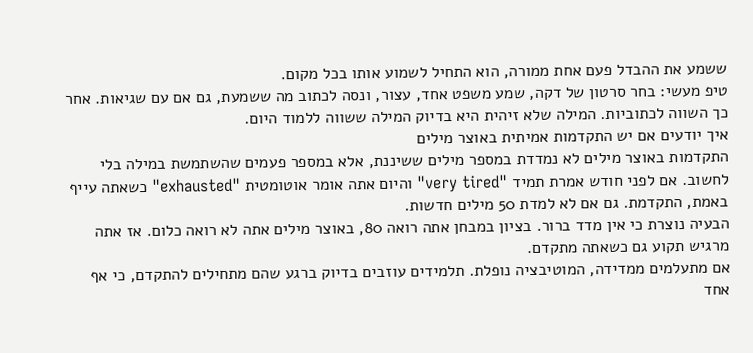ששמע את ההבדל פעם אחת ממורה, הוא התחיל לשמוע אותו בכל מקום.
טיפ מעשי: בחר סרטון של דקה, שמע משפט אחד, עצור, ונסה לכתוב מה ששמעת, גם אם עם שגיאות. אחר כך השווה לכתוביות. המילה שלא זיהית היא בדיוק המילה ששווה ללמוד היום.
איך יודעים אם יש התקדמות אמיתית באוצר מילים
התקדמות באוצר מילים לא נמדדת במספר מילים ששיננת, אלא במספר פעמים שהשתמשת במילה בלי לחשוב. אם לפני חודש אמרת תמיד "very tired" והיום אתה אומר אוטומטית "exhausted" כשאתה עייף באמת, התקדמת. גם אם לא למדת 50 מילים חדשות.
הבעיה נוצרת כי אין מדד ברור. בציון במבחן אתה רואה 80, באוצר מילים אתה לא רואה כלום. אז אתה מרגיש תקוע גם כשאתה מתקדם.
אם מתעלמים ממדידה, המוטיבציה נופלת. תלמידים עוזבים בדיוק ברגע שהם מתחילים להתקדם, כי אף אחד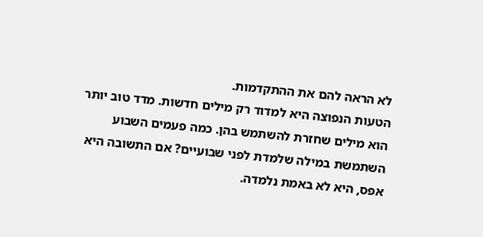לא הראה להם את ההתקדמות.
הטעות הנפוצה היא למדוד רק מילים חדשות. מדד טוב יותר הוא מילים שחזרת להשתמש בהן. כמה פעמים השבוע השתמשת במילה שלמדת לפני שבועיים? אם התשובה היא אפס, היא לא באמת נלמדה.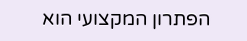הפתרון המקצועי הוא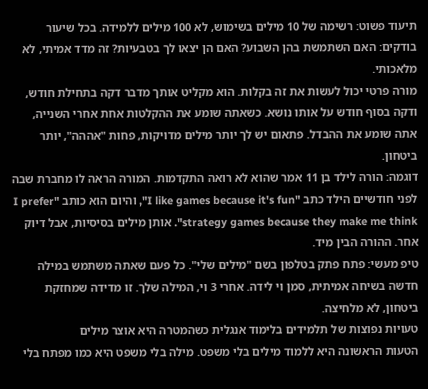תיעוד פשוט: רשימה של 10 מילים בשימוש, לא 100 מילים ללמידה. בכל שיעור בודקים: האם השתמשת בהן השבוע? האם הן יצאו לך בטבעיות? זה מדד אמיתי, לא מלאכותי.
מורה פרטי יכול לעשות את זה בקלות. הוא מקליט אותך מדבר דקה בתחילת חודש, ודקה בסוף חודש על אותו נושא. כשאתה שומע את ההקלטות אחת אחרי השנייה, אתה שומע את ההבדל. פתאום יש לך יותר מילים מדויקות, פחות "אההה", יותר ביטחון.
דוגמה: הורה לילד בן 11 אמר שהוא לא רואה התקדמות. המורה הראה לו מחברת שבה לפני חודשיים הילד כתב "I like games because it's fun", והיום הוא כותב "I prefer strategy games because they make me think". אותן מילים בסיסיות, אבל דיוק אחר. ההורה הבין מיד.
טיפ מעשי: פתח פתק בטלפון בשם "מילים שלי". כל פעם שאתה משתמש במילה חדשה בשיחה אמיתית, סמן וי לידה. אחרי 3 וי, המילה שלך. זו מדידה שמחזקת ביטחון, לא מלחיצה.
טעויות נפוצות של תלמידים בלימוד אנגלית כשהמטרה היא אוצר מילים
הטעות הראשונה היא ללמוד מילים בלי משפט. מילה בלי משפט היא כמו מפתח בלי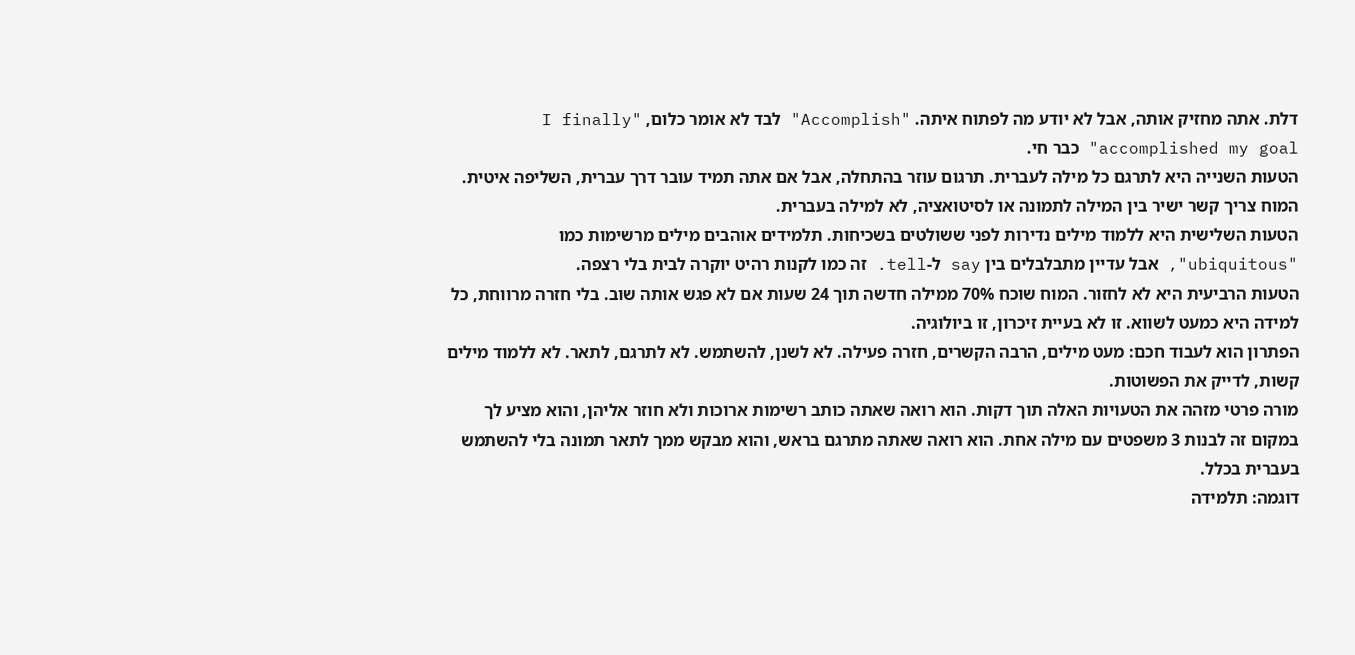דלת. אתה מחזיק אותה, אבל לא יודע מה לפתוח איתה. "Accomplish" לבד לא אומר כלום, "I finally accomplished my goal" כבר חי.
הטעות השנייה היא לתרגם כל מילה לעברית. תרגום עוזר בהתחלה, אבל אם אתה תמיד עובר דרך עברית, השליפה איטית. המוח צריך קשר ישיר בין המילה לתמונה או לסיטואציה, לא למילה בעברית.
הטעות השלישית היא ללמוד מילים נדירות לפני ששולטים בשכיחות. תלמידים אוהבים מילים מרשימות כמו "ubiquitous", אבל עדיין מתבלבלים בין say ל-tell. זה כמו לקנות רהיט יוקרה לבית בלי רצפה.
הטעות הרביעית היא לא לחזור. המוח שוכח 70% ממילה חדשה תוך 24 שעות אם לא פגש אותה שוב. בלי חזרה מרווחת, כל למידה היא כמעט לשווא. זו לא בעיית זיכרון, זו ביולוגיה.
הפתרון הוא לעבוד חכם: מעט מילים, הרבה הקשרים, חזרה פעילה. לא לשנן, להשתמש. לא לתרגם, לתאר. לא ללמוד מילים קשות, לדייק את הפשוטות.
מורה פרטי מזהה את הטעויות האלה תוך דקות. הוא רואה שאתה כותב רשימות ארוכות ולא חוזר אליהן, והוא מציע לך במקום זה לבנות 3 משפטים עם מילה אחת. הוא רואה שאתה מתרגם בראש, והוא מבקש ממך לתאר תמונה בלי להשתמש בעברית בכלל.
דוגמה: תלמידה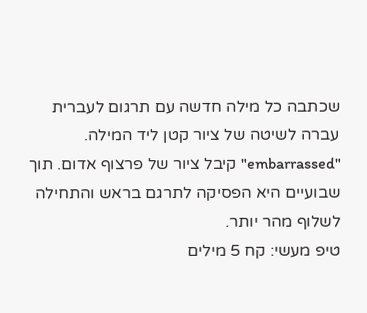שכתבה כל מילה חדשה עם תרגום לעברית עברה לשיטה של ציור קטן ליד המילה. "embarrassed" קיבל ציור של פרצוף אדום. תוך שבועיים היא הפסיקה לתרגם בראש והתחילה לשלוף מהר יותר.
טיפ מעשי: קח 5 מילים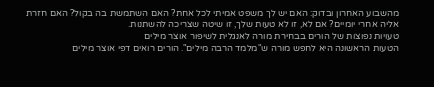מהשבוע האחרון ובדוק: האם יש לך משפט אמיתי לכל אחת? האם השתמשת בה בקול? האם חזרת אליה אחרי יומיים? אם לא, זו לא טעות שלך, זו שיטה שצריכה להשתנות.
טעויות נפוצות של הורים בבחירת מורה לאנגלית לשיפור אוצר מילים
הטעות הראשונה היא לחפש מורה ש"מלמד הרבה מילים". הורים רואים דפי אוצר מילים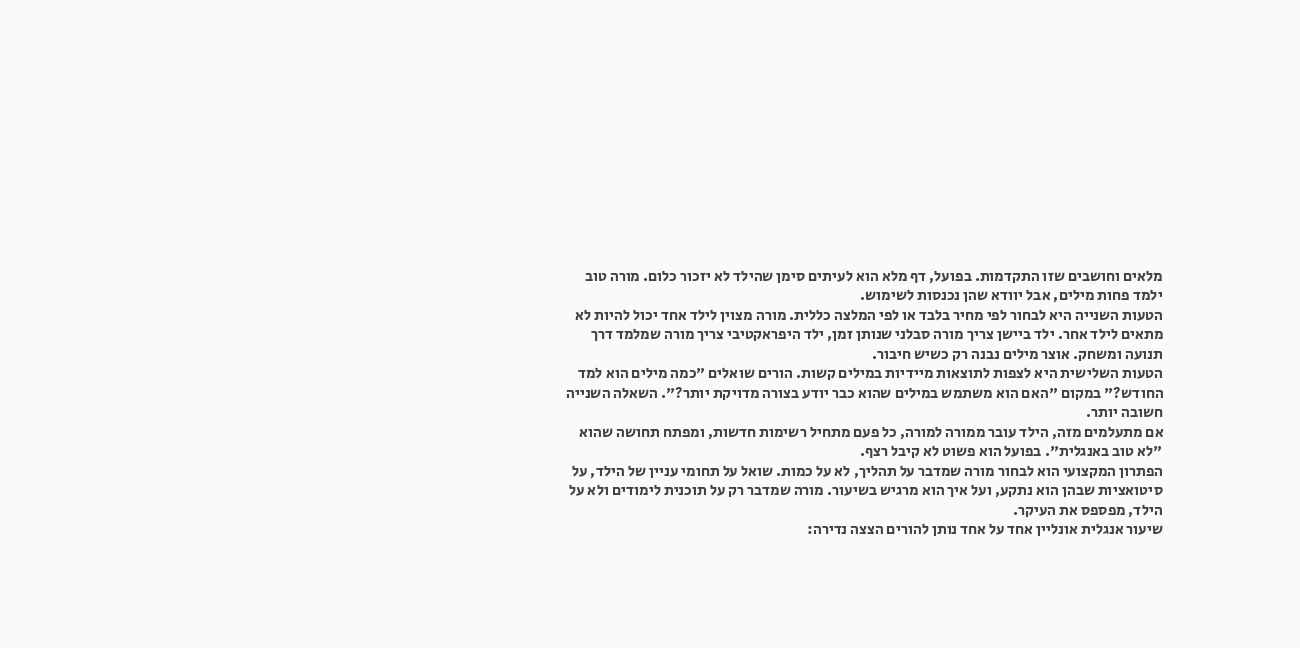מלאים וחושבים שזו התקדמות. בפועל, דף מלא הוא לעיתים סימן שהילד לא יזכור כלום. מורה טוב ילמד פחות מילים, אבל יוודא שהן נכנסות לשימוש.
הטעות השנייה היא לבחור לפי מחיר בלבד או לפי המלצה כללית. מורה מצוין לילד אחד יכול להיות לא מתאים לילד אחר. ילד ביישן צריך מורה סבלני שנותן זמן, ילד היפראקטיבי צריך מורה שמלמד דרך תנועה ומשחק. אוצר מילים נבנה רק כשיש חיבור.
הטעות השלישית היא לצפות לתוצאות מיידיות במילים קשות. הורים שואלים "כמה מילים הוא למד החודש?" במקום "האם הוא משתמש במילים שהוא כבר יודע בצורה מדויקת יותר?". השאלה השנייה חשובה יותר.
אם מתעלמים מזה, הילד עובר ממורה למורה, כל פעם מתחיל רשימות חדשות, ומפתח תחושה שהוא "לא טוב באנגלית". בפועל הוא פשוט לא קיבל רצף.
הפתרון המקצועי הוא לבחור מורה שמדבר על תהליך, לא על כמות. שואל על תחומי עניין של הילד, על סיטואציות שבהן הוא נתקע, ועל איך הוא מרגיש בשיעור. מורה שמדבר רק על תוכנית לימודים ולא על הילד, מפספס את העיקר.
שיעור אנגלית אונליין אחד על אחד נותן להורים הצצה נדירה: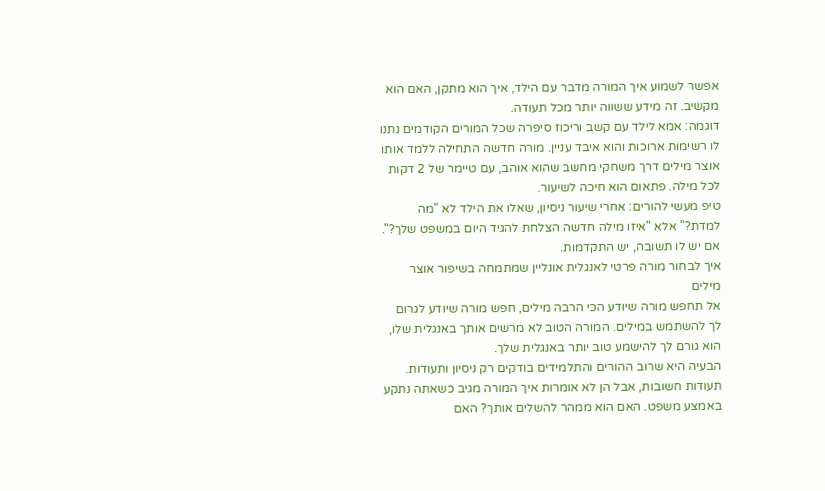אפשר לשמוע איך המורה מדבר עם הילד, איך הוא מתקן, האם הוא מקשיב. זה מידע ששווה יותר מכל תעודה.
דוגמה: אמא לילד עם קשב וריכוז סיפרה שכל המורים הקודמים נתנו לו רשימות ארוכות והוא איבד עניין. מורה חדשה התחילה ללמד אותו אוצר מילים דרך משחקי מחשב שהוא אוהב, עם טיימר של 2 דקות לכל מילה. פתאום הוא חיכה לשיעור.
טיפ מעשי להורים: אחרי שיעור ניסיון, שאלו את הילד לא "מה למדת?" אלא "איזו מילה חדשה הצלחת להגיד היום במשפט שלך?". אם יש לו תשובה, יש התקדמות.
איך לבחור מורה פרטי לאנגלית אונליין שמתמחה בשיפור אוצר מילים
אל תחפש מורה שיודע הכי הרבה מילים, חפש מורה שיודע לגרום לך להשתמש במילים. המורה הטוב לא מרשים אותך באנגלית שלו, הוא גורם לך להישמע טוב יותר באנגלית שלך.
הבעיה היא שרוב ההורים והתלמידים בודקים רק ניסיון ותעודות. תעודות חשובות, אבל הן לא אומרות איך המורה מגיב כשאתה נתקע באמצע משפט. האם הוא ממהר להשלים אותך? האם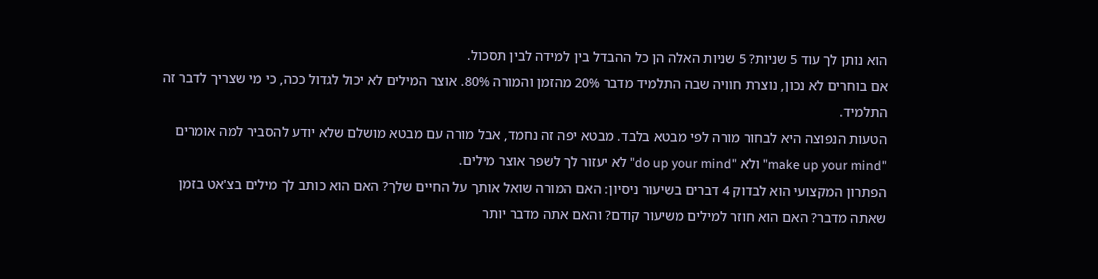הוא נותן לך עוד 5 שניות? 5 שניות האלה הן כל ההבדל בין למידה לבין תסכול.
אם בוחרים לא נכון, נוצרת חוויה שבה התלמיד מדבר 20% מהזמן והמורה 80%. אוצר המילים לא יכול לגדול ככה, כי מי שצריך לדבר זה התלמיד.
הטעות הנפוצה היא לבחור מורה לפי מבטא בלבד. מבטא יפה זה נחמד, אבל מורה עם מבטא מושלם שלא יודע להסביר למה אומרים "make up your mind" ולא "do up your mind" לא יעזור לך לשפר אוצר מילים.
הפתרון המקצועי הוא לבדוק 4 דברים בשיעור ניסיון: האם המורה שואל אותך על החיים שלך? האם הוא כותב לך מילים בצ'אט בזמן שאתה מדבר? האם הוא חוזר למילים משיעור קודם? והאם אתה מדבר יותר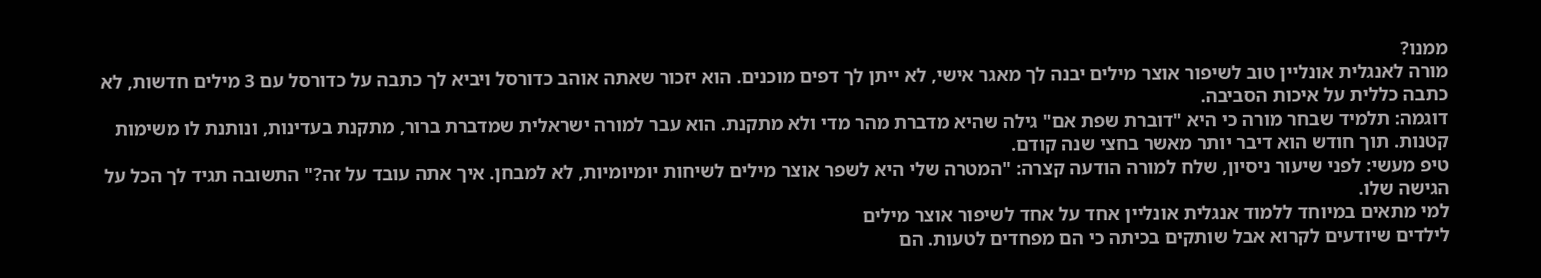ממנו?
מורה לאנגלית אונליין טוב לשיפור אוצר מילים יבנה לך מאגר אישי, לא ייתן לך דפים מוכנים. הוא יזכור שאתה אוהב כדורסל ויביא לך כתבה על כדורסל עם 3 מילים חדשות, לא כתבה כללית על איכות הסביבה.
דוגמה: תלמיד שבחר מורה כי היא "דוברת שפת אם" גילה שהיא מדברת מהר מדי ולא מתקנת. הוא עבר למורה ישראלית שמדברת ברור, מתקנת בעדינות, ונותנת לו משימות קטנות. תוך חודש הוא דיבר יותר מאשר בחצי שנה קודם.
טיפ מעשי: לפני שיעור ניסיון, שלח למורה הודעה קצרה: "המטרה שלי היא לשפר אוצר מילים לשיחות יומיומיות, לא למבחן. איך אתה עובד על זה?" התשובה תגיד לך הכל על הגישה שלו.
למי מתאים במיוחד ללמוד אנגלית אונליין אחד על אחד לשיפור אוצר מילים
לילדים שיודעים לקרוא אבל שותקים בכיתה כי הם מפחדים לטעות. הם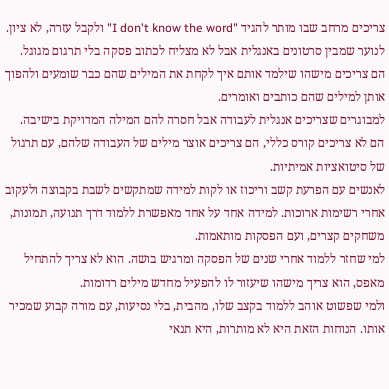צריכים מרחב שבו מותר להגיד "I don't know the word" ולקבל עזרה, לא ציון.
לנוער שמבין סרטונים באנגלית אבל לא מצליח לכתוב פסקה בלי תרגום מגוגל. הם צריכים מישהו שילמד אותם איך לקחת את המילים שהם כבר שומעים ולהפוך אותן למילים שהם כותבים ואומרים.
למבוגרים שצריכים אנגלית לעבודה אבל חסרה להם המילה המדויקת בישיבה. הם לא צריכים קורס כללי, הם צריכים אוצר מילים של העבודה שלהם, עם תרגול של סיטואציות אמיתיות.
לאנשים עם הפרעת קשב וריכוז או לקות למידה שמתקשים לשבת בקבוצה ולעקוב אחרי רשימות ארוכות. למידה אחד על אחד מאפשרת ללמוד דרך תנועה, תמונות, משחקים קצרים, ועם הפסקות מותאמות.
למי שחזר ללמוד אחרי שנים של הפסקה ומרגיש בושה. הוא לא צריך להתחיל מאפס, הוא צריך מישהו שיעזור לו להפעיל מחדש מילים רדומות.
ולמי שפשוט אוהב ללמוד בקצב שלו, מהבית, בלי נסיעות, עם מורה קבוע שמכיר אותו. הנוחות הזאת היא לא מותרות, היא תנאי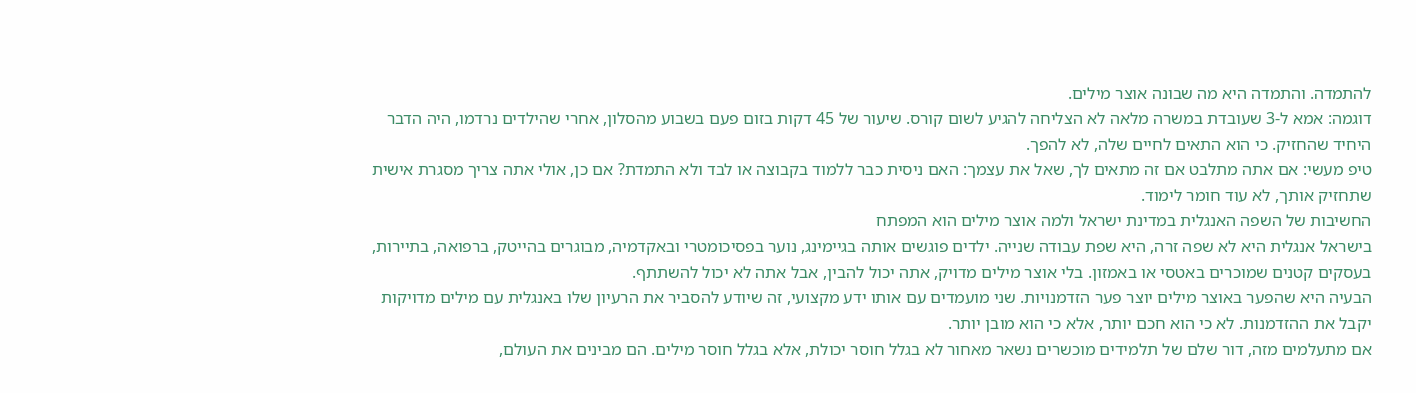להתמדה. והתמדה היא מה שבונה אוצר מילים.
דוגמה: אמא ל-3 שעובדת במשרה מלאה לא הצליחה להגיע לשום קורס. שיעור של 45 דקות בזום פעם בשבוע מהסלון, אחרי שהילדים נרדמו, היה הדבר היחיד שהחזיק. כי הוא התאים לחיים שלה, לא להפך.
טיפ מעשי: אם אתה מתלבט אם זה מתאים לך, שאל את עצמך: האם ניסית כבר ללמוד בקבוצה או לבד ולא התמדת? אם כן, אולי אתה צריך מסגרת אישית שתחזיק אותך, לא עוד חומר לימוד.
החשיבות של השפה האנגלית במדינת ישראל ולמה אוצר מילים הוא המפתח
בישראל אנגלית היא לא שפה זרה, היא שפת עבודה שנייה. ילדים פוגשים אותה בגיימינג, נוער בפסיכומטרי ובאקדמיה, מבוגרים בהייטק, ברפואה, בתיירות, בעסקים קטנים שמוכרים באטסי או באמזון. בלי אוצר מילים מדויק, אתה יכול להבין, אבל אתה לא יכול להשתתף.
הבעיה היא שהפער באוצר מילים יוצר פער הזדמנויות. שני מועמדים עם אותו ידע מקצועי, זה שיודע להסביר את הרעיון שלו באנגלית עם מילים מדויקות יקבל את ההזדמנות. לא כי הוא חכם יותר, אלא כי הוא מובן יותר.
אם מתעלמים מזה, דור שלם של תלמידים מוכשרים נשאר מאחור לא בגלל חוסר יכולת, אלא בגלל חוסר מילים. הם מבינים את העולם,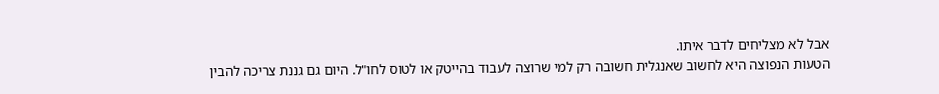אבל לא מצליחים לדבר איתו.
הטעות הנפוצה היא לחשוב שאנגלית חשובה רק למי שרוצה לעבוד בהייטק או לטוס לחו"ל. היום גם גננת צריכה להבין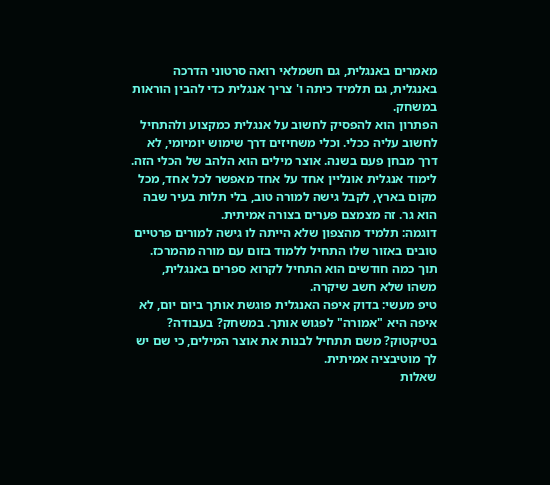מאמרים באנגלית, גם חשמלאי רואה סרטוני הדרכה באנגלית, גם תלמיד כיתה ו' צריך אנגלית כדי להבין הוראות במשחק.
הפתרון הוא להפסיק לחשוב על אנגלית כמקצוע ולהתחיל לחשוב עליה ככלי. וכלי משחיזים דרך שימוש יומיומי, לא דרך מבחן פעם בשנה. אוצר מילים הוא הלהב של הכלי הזה.
לימוד אנגלית אונליין אחד על אחד מאפשר לכל אחד, מכל מקום בארץ, לקבל גישה למורה טוב, בלי תלות בעיר שבה הוא גר. זה מצמצם פערים בצורה אמיתית.
דוגמה: תלמיד מהצפון שלא הייתה לו גישה למורים פרטיים טובים באזור שלו התחיל ללמוד בזום עם מורה מהמרכז. תוך כמה חודשים הוא התחיל לקרוא ספרים באנגלית, משהו שלא חשב שיקרה.
טיפ מעשי: בדוק איפה האנגלית פוגשת אותך ביום יום, לא איפה היא "אמורה" לפגוש אותך. במשחק? בעבודה? בטיקטוק? משם תתחיל לבנות את אוצר המילים, כי שם יש לך מוטיבציה אמיתית.
שאלות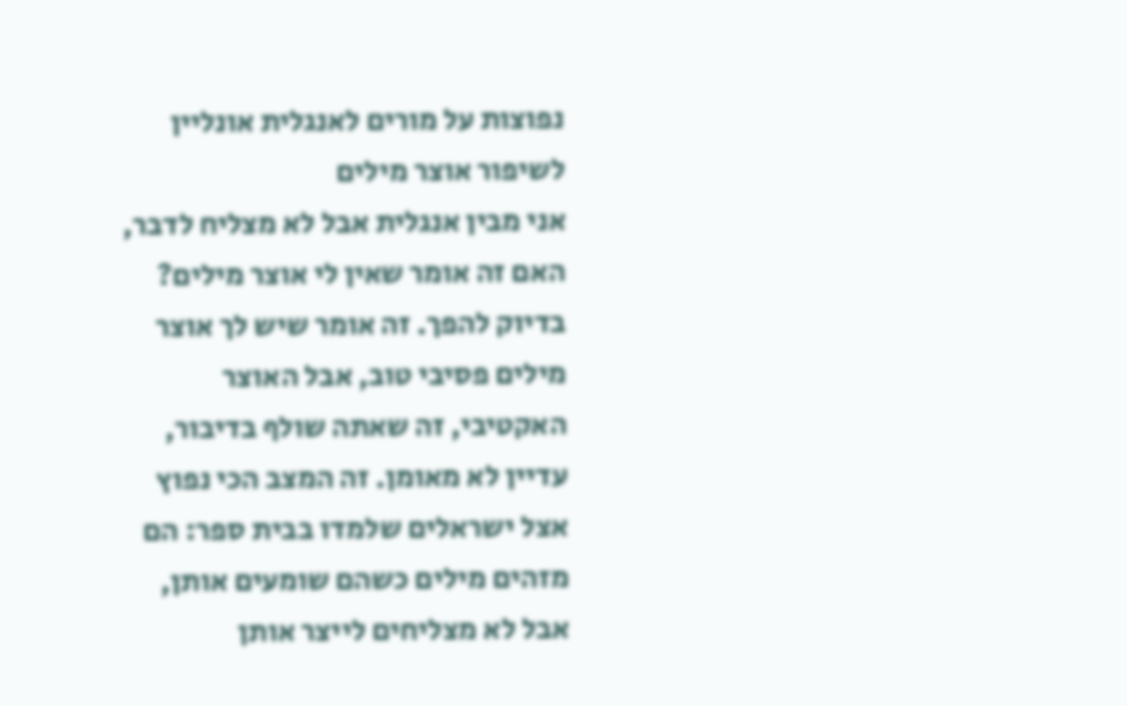נפוצות על מורים לאנגלית אונליין לשיפור אוצר מילים
אני מבין אנגלית אבל לא מצליח לדבר, האם זה אומר שאין לי אוצר מילים?
בדיוק להפך. זה אומר שיש לך אוצר מילים פסיבי טוב, אבל האוצר האקטיבי, זה שאתה שולף בדיבור, עדיין לא מאומן. זה המצב הכי נפוץ אצל ישראלים שלמדו בבית ספר: הם מזהים מילים כשהם שומעים אותן, אבל לא מצליחים לייצר אותן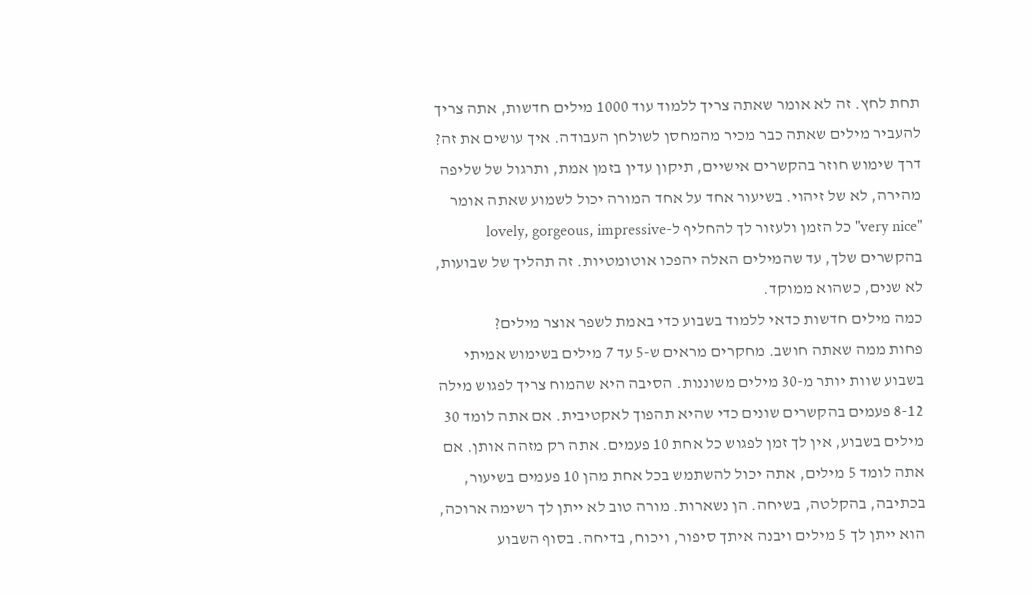תחת לחץ. זה לא אומר שאתה צריך ללמוד עוד 1000 מילים חדשות, אתה צריך להעביר מילים שאתה כבר מכיר מהמחסן לשולחן העבודה. איך עושים את זה? דרך שימוש חוזר בהקשרים אישיים, תיקון עדין בזמן אמת, ותרגול של שליפה מהירה, לא של זיהוי. בשיעור אחד על אחד המורה יכול לשמוע שאתה אומר "very nice" כל הזמן ולעזור לך להחליף ל-lovely, gorgeous, impressive בהקשרים שלך, עד שהמילים האלה יהפכו אוטומטיות. זה תהליך של שבועות, לא שנים, כשהוא ממוקד.
כמה מילים חדשות כדאי ללמוד בשבוע כדי באמת לשפר אוצר מילים?
פחות ממה שאתה חושב. מחקרים מראים ש-5 עד 7 מילים בשימוש אמיתי בשבוע שוות יותר מ-30 מילים משוננות. הסיבה היא שהמוח צריך לפגוש מילה 8-12 פעמים בהקשרים שונים כדי שהיא תהפוך לאקטיבית. אם אתה לומד 30 מילים בשבוע, אין לך זמן לפגוש כל אחת 10 פעמים. אתה רק מזהה אותן. אם אתה לומד 5 מילים, אתה יכול להשתמש בכל אחת מהן 10 פעמים בשיעור, בכתיבה, בהקלטה, בשיחה. הן נשארות. מורה טוב לא ייתן לך רשימה ארוכה, הוא ייתן לך 5 מילים ויבנה איתך סיפור, ויכוח, בדיחה. בסוף השבוע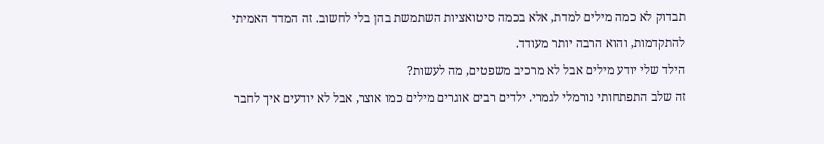תבדוק לא כמה מילים למדת, אלא בכמה סיטואציות השתמשת בהן בלי לחשוב. זה המדד האמיתי להתקדמות, והוא הרבה יותר מעודד.
הילד שלי יודע מילים אבל לא מרכיב משפטים, מה לעשות?
זה שלב התפתחותי נורמלי לגמרי. ילדים רבים אוגרים מילים כמו אוצר, אבל לא יודעים איך לחבר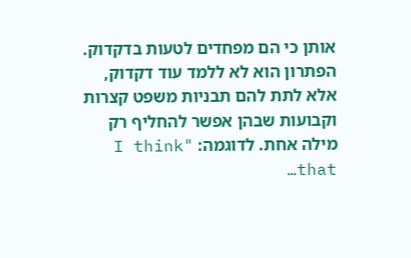אותן כי הם מפחדים לטעות בדקדוק. הפתרון הוא לא ללמד עוד דקדוק, אלא לתת להם תבניות משפט קצרות וקבועות שבהן אפשר להחליף רק מילה אחת. לדוגמה: "I think that…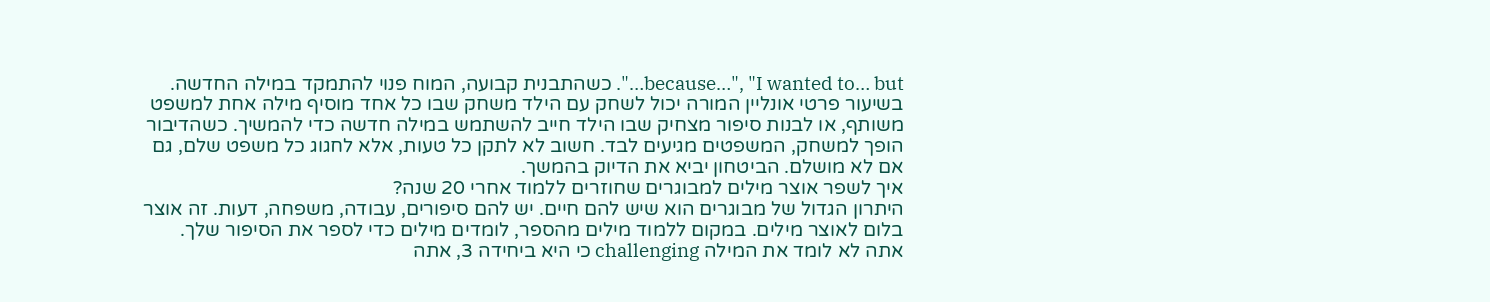because…", "I wanted to… but…". כשהתבנית קבועה, המוח פנוי להתמקד במילה החדשה. בשיעור פרטי אונליין המורה יכול לשחק עם הילד משחק שבו כל אחד מוסיף מילה אחת למשפט משותף, או לבנות סיפור מצחיק שבו הילד חייב להשתמש במילה חדשה כדי להמשיך. כשהדיבור הופך למשחק, המשפטים מגיעים לבד. חשוב לא לתקן כל טעות, אלא לחגוג כל משפט שלם, גם אם לא מושלם. הביטחון יביא את הדיוק בהמשך.
איך לשפר אוצר מילים למבוגרים שחוזרים ללמוד אחרי 20 שנה?
היתרון הגדול של מבוגרים הוא שיש להם חיים. יש להם סיפורים, עבודה, משפחה, דעות. זה אוצר בלום לאוצר מילים. במקום ללמוד מילים מהספר, לומדים מילים כדי לספר את הסיפור שלך. אתה לא לומד את המילה challenging כי היא ביחידה 3, אתה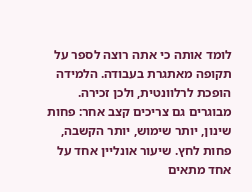לומד אותה כי אתה רוצה לספר על תקופה מאתגרת בעבודה. הלמידה הופכת לרלוונטית, ולכן זכירה. מבוגרים גם צריכים קצב אחר: פחות שינון, יותר שימוש, יותר הקשבה, פחות לחץ. שיעור אונליין אחד על אחד מתאים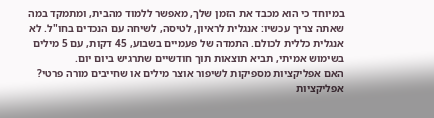במיוחד כי הוא מכבד את הזמן שלך, מאפשר ללמוד מהבית, ומתמקד במה שאתה צריך עכשיו: אנגלית לראיון, לטיסה, לשיחה עם הנכדים בחו"ל. לא אנגלית כללית לכולם. התמדה של פעמיים בשבוע, 45 דקות, עם 5 מילים בשימוש אמיתי, תביא תוצאות תוך חודשיים שתרגיש ביום יום.
האם אפליקציות מספיקות לשיפור אוצר מילים או שחייבים מורה פרטי?
אפליקציות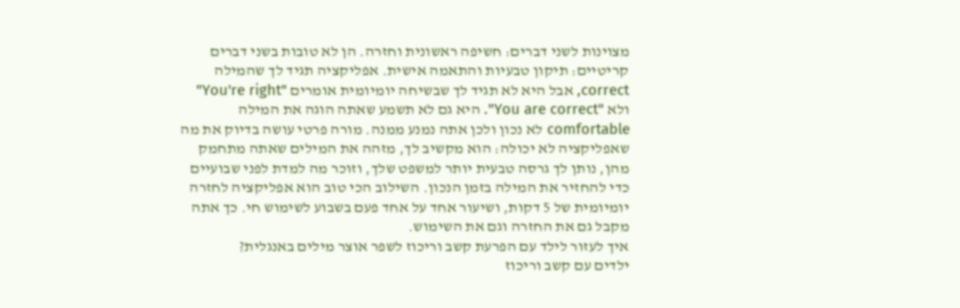מצוינות לשני דברים: חשיפה ראשונית וחזרה. הן לא טובות בשני דברים קריטיים: תיקון טבעיות והתאמה אישית. אפליקציה תגיד לך שהמילה correct, אבל היא לא תגיד לך שבשיחה יומיומית אומרים "You're right" ולא "You are correct". היא גם לא תשמע שאתה הוגה את המילה comfortable לא נכון ולכן אתה נמנע ממנה. מורה פרטי עושה בדיוק את מה שאפליקציה לא יכולה: הוא מקשיב לך, מזהה את המילים שאתה מתחמק מהן, נותן לך גרסה טבעית יותר למשפט שלך, וזוכר מה למדת לפני שבועיים כדי להחזיר את המילה בזמן הנכון. השילוב הכי טוב הוא אפליקציה לחזרה יומיומית של 5 דקות, ושיעור אחד על אחד פעם בשבוע לשימוש חי. כך אתה מקבל גם את החזרה וגם את השימוש.
איך לעזור לילד עם הפרעת קשב וריכוז לשפר אוצר מילים באנגלית?
ילדים עם קשב וריכוז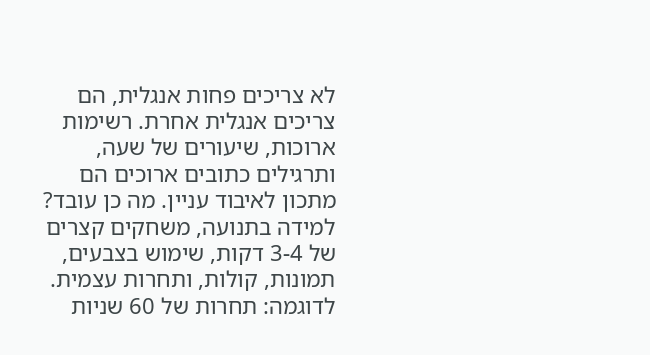לא צריכים פחות אנגלית, הם צריכים אנגלית אחרת. רשימות ארוכות, שיעורים של שעה, ותרגילים כתובים ארוכים הם מתכון לאיבוד עניין. מה כן עובד? למידה בתנועה, משחקים קצרים של 3-4 דקות, שימוש בצבעים, תמונות, קולות, ותחרות עצמית. לדוגמה: תחרות של 60 שניות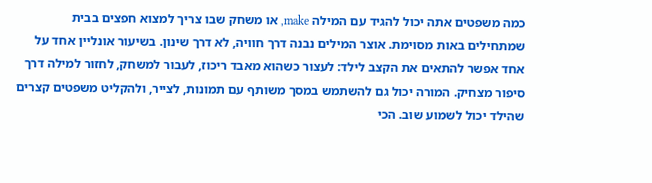כמה משפטים אתה יכול להגיד עם המילה make, או משחק שבו צריך למצוא חפצים בבית שמתחילים באות מסוימת. אוצר המילים נבנה דרך חוויה, לא דרך שינון. בשיעור אונליין אחד על אחד אפשר להתאים את הקצב לילד: לעצור כשהוא מאבד ריכוז, לעבור למשחק, לחזור למילה דרך סיפור מצחיק. המורה יכול גם להשתמש במסך משותף עם תמונות, לצייר, ולהקליט משפטים קצרים שהילד יכול לשמוע שוב. הכי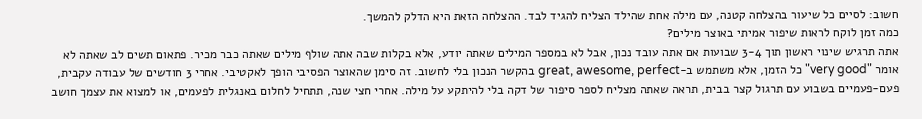חשוב: לסיים כל שיעור בהצלחה קטנה, עם מילה אחת שהילד הצליח להגיד לבד. ההצלחה הזאת היא הדלק להמשך.
כמה זמן לוקח לראות שיפור אמיתי באוצר מילים?
אתה תרגיש שינוי ראשון תוך 3-4 שבועות אם אתה עובד נכון, אבל לא במספר המילים שאתה יודע, אלא בקלות שבה אתה שולף מילים שאתה כבר מכיר. פתאום תשים לב שאתה לא אומר "very good" כל הזמן, אלא משתמש ב-great, awesome, perfect בהקשר הנכון בלי לחשוב. זה סימן שהאוצר הפסיבי הופך לאקטיבי. אחרי 3 חודשים של עבודה עקבית, פעם-פעמיים בשבוע עם תרגול קצר בבית, תראה שאתה מצליח לספר סיפור של דקה בלי להיתקע על מילה. אחרי חצי שנה, תתחיל לחלום באנגלית לפעמים, או למצוא את עצמך חושב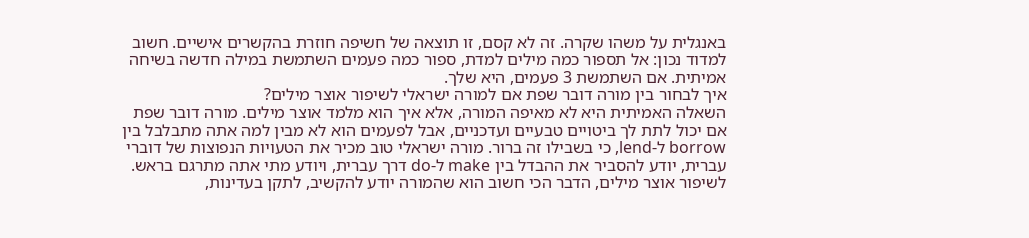באנגלית על משהו שקרה. זה לא קסם, זו תוצאה של חשיפה חוזרת בהקשרים אישיים. חשוב למדוד נכון: אל תספור כמה מילים למדת, ספור כמה פעמים השתמשת במילה חדשה בשיחה אמיתית. אם השתמשת 3 פעמים, היא שלך.
איך לבחור בין מורה דובר שפת אם למורה ישראלי לשיפור אוצר מילים?
השאלה האמיתית היא לא מאיפה המורה, אלא איך הוא מלמד אוצר מילים. מורה דובר שפת אם יכול לתת לך ביטויים טבעיים ועדכניים, אבל לפעמים הוא לא מבין למה אתה מתבלבל בין borrow ל-lend, כי בשבילו זה ברור. מורה ישראלי טוב מכיר את הטעויות הנפוצות של דוברי עברית, יודע להסביר את ההבדל בין make ל-do דרך עברית, ויודע מתי אתה מתרגם בראש. לשיפור אוצר מילים, הדבר הכי חשוב הוא שהמורה יודע להקשיב, לתקן בעדינות,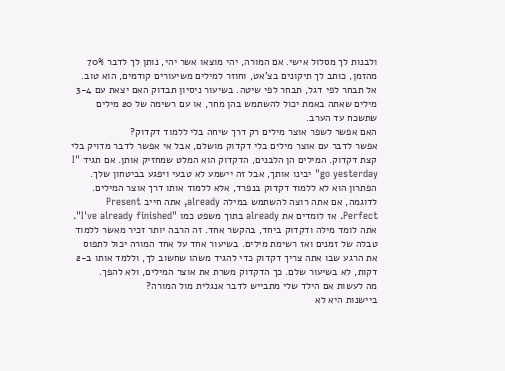ולבנות לך מסלול אישי. אם המורה, יהי מוצאו אשר יהי, נותן לך לדבר 70% מהזמן, כותב לך תיקונים בצ'אט, וחוזר למילים משיעורים קודמים, הוא טוב. אל תבחר לפי דגל, תבחר לפי שיטה. בשיעור ניסיון תבדוק האם יצאת עם 3-4 מילים שאתה באמת יכול להשתמש בהן מחר, או עם רשימה של 20 מילים שתשכח עד הערב.
האם אפשר לשפר אוצר מילים רק דרך שיחה בלי ללמוד דקדוק?
אפשר לדבר עם אוצר מילים בלי דקדוק מושלם, אבל אי אפשר לדבר מדויק בלי קצת דקדוק. המילים הן הלבנים, הדקדוק הוא המלט שמחזיק אותן. אם תגיד "I go yesterday" יבינו אותך, אבל זה יישמע לא טבעי ויפגע בביטחון שלך. הפתרון הוא לא ללמוד דקדוק בנפרד, אלא ללמוד אותו דרך אוצר המילים. לדוגמה, אם אתה רוצה להשתמש במילה already, אתה חייב Present Perfect. אז לומדים את already בתוך משפט כמו "I've already finished". אתה לומד מילה ודקדוק ביחד, בהקשר אחד. זה הרבה יותר זכיר מאשר ללמוד טבלה של זמנים ואז רשימת מילים. בשיעור אחד על אחד המורה יכול לתפוס את הרגע שבו אתה צריך דקדוק כדי להגיד משהו שחשוב לך, וללמד אותו ב-2 דקות, לא בשיעור שלם. כך הדקדוק משרת את אוצר המילים, ולא להפך.
מה לעשות אם הילד שלי מתבייש לדבר אנגלית מול המורה?
ביישנות היא לא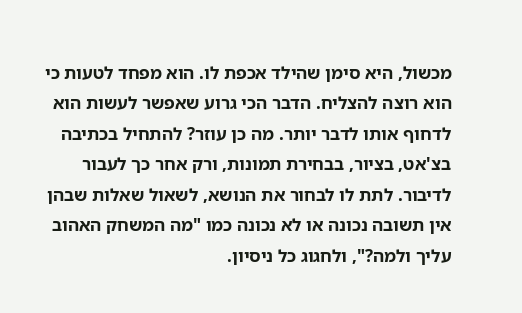מכשול, היא סימן שהילד אכפת לו. הוא מפחד לטעות כי הוא רוצה להצליח. הדבר הכי גרוע שאפשר לעשות הוא לדחוף אותו לדבר יותר. מה כן עוזר? להתחיל בכתיבה בצ'אט, בציור, בבחירת תמונות, ורק אחר כך לעבור לדיבור. לתת לו לבחור את הנושא, לשאול שאלות שבהן אין תשובה נכונה או לא נכונה כמו "מה המשחק האהוב עליך ולמה?", ולחגוג כל ניסיון.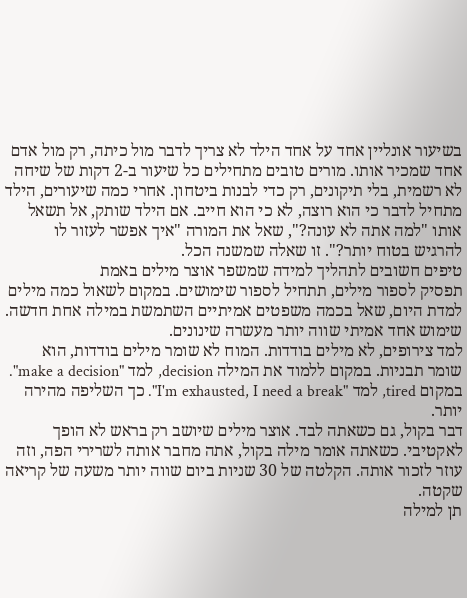בשיעור אונליין אחד על אחד הילד לא צריך לדבר מול כיתה, רק מול אדם אחד שמכיר אותו. מורים טובים מתחילים כל שיעור ב-2 דקות של שיחה לא רשמית, בלי תיקונים, רק כדי לבנות ביטחון. אחרי כמה שיעורים, הילד מתחיל לדבר כי הוא רוצה, לא כי הוא חייב. אם הילד שותק, אל תשאל אותו "למה אתה לא עונה?", שאל את המורה "איך אפשר לעזור לו להרגיש בטוח יותר?". זו שאלה שמשנה הכל.
טיפים חשובים לתהליך למידה שמשפר אוצר מילים באמת
תפסיק לספור מילים, תתחיל לספור שימושים. במקום לשאול כמה מילים למדת היום, שאל בכמה משפטים אמיתיים השתמשת במילה אחת חדשה. שימוש אחד אמיתי שווה יותר מעשרה שינונים.
למד צירופים, לא מילים בודדות. המוח לא שומר מילים בודדות, הוא שומר תבניות. במקום ללמוד את המילה decision, למד "make a decision". במקום tired, למד "I'm exhausted, I need a break". כך השליפה מהירה יותר.
דבר בקול, גם כשאתה לבד. אוצר מילים שיושב רק בראש לא הופך לאקטיבי. כשאתה אומר מילה בקול, אתה מחבר אותה לשרירי הפה, וזה עוזר לזכור אותה. הקלטה של 30 שניות ביום שווה יותר משעה של קריאה שקטה.
תן למילה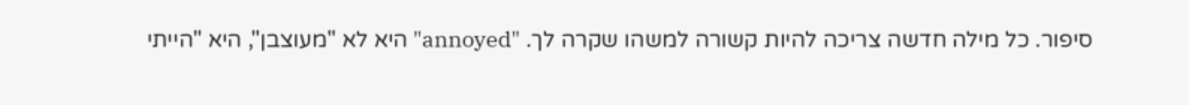סיפור. כל מילה חדשה צריכה להיות קשורה למשהו שקרה לך. "annoyed" היא לא "מעוצבן", היא "הייתי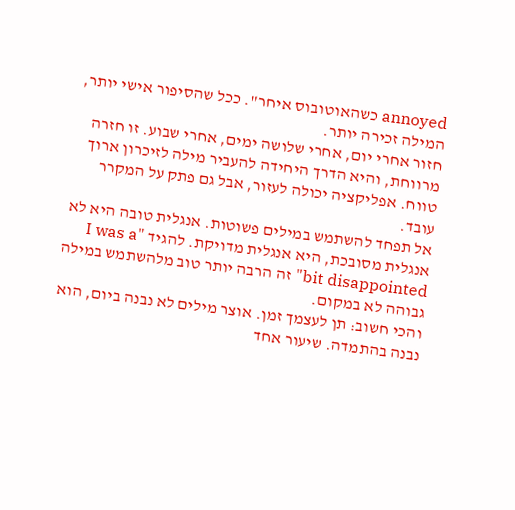annoyed כשהאוטובוס איחר". ככל שהסיפור אישי יותר, המילה זכירה יותר.
חזור אחרי יום, אחרי שלושה ימים, אחרי שבוע. זו חזרה מרווחת, והיא הדרך היחידה להעביר מילה לזיכרון ארוך טווח. אפליקציה יכולה לעזור, אבל גם פתק על המקרר עובד.
אל תפחד להשתמש במילים פשוטות. אנגלית טובה היא לא אנגלית מסובכת, היא אנגלית מדויקת. להגיד "I was a bit disappointed" זה הרבה יותר טוב מלהשתמש במילה גבוהה לא במקום.
והכי חשוב: תן לעצמך זמן. אוצר מילים לא נבנה ביום, הוא נבנה בהתמדה. שיעור אחד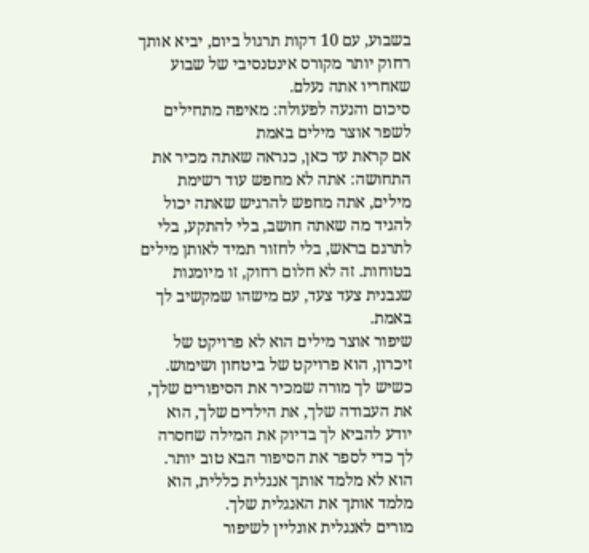בשבוע, עם 10 דקות תרגול ביום, יביא אותך רחוק יותר מקורס אינטנסיבי של שבוע שאחריו אתה נעלם.
סיכום והנעה לפעולה: מאיפה מתחילים לשפר אוצר מילים באמת
אם קראת עד כאן, כנראה שאתה מכיר את התחושה: אתה לא מחפש עוד רשימת מילים, אתה מחפש להרגיש שאתה יכול להגיד מה שאתה חושב, בלי להתקע, בלי לתרגם בראש, בלי לחזור תמיד לאותן מילים בטוחות. זה לא חלום רחוק, זו מיומנות שנבנית צעד צעד, עם מישהו שמקשיב לך באמת.
שיפור אוצר מילים הוא לא פרויקט של זיכרון, הוא פרויקט של ביטחון ושימוש. כשיש לך מורה שמכיר את הסיפורים שלך, את העבודה שלך, את הילדים שלך, הוא יודע להביא לך בדיוק את המילה שחסרה לך כדי לספר את הסיפור הבא טוב יותר. הוא לא מלמד אותך אנגלית כללית, הוא מלמד אותך את האנגלית שלך.
מורים לאנגלית אונליין לשיפור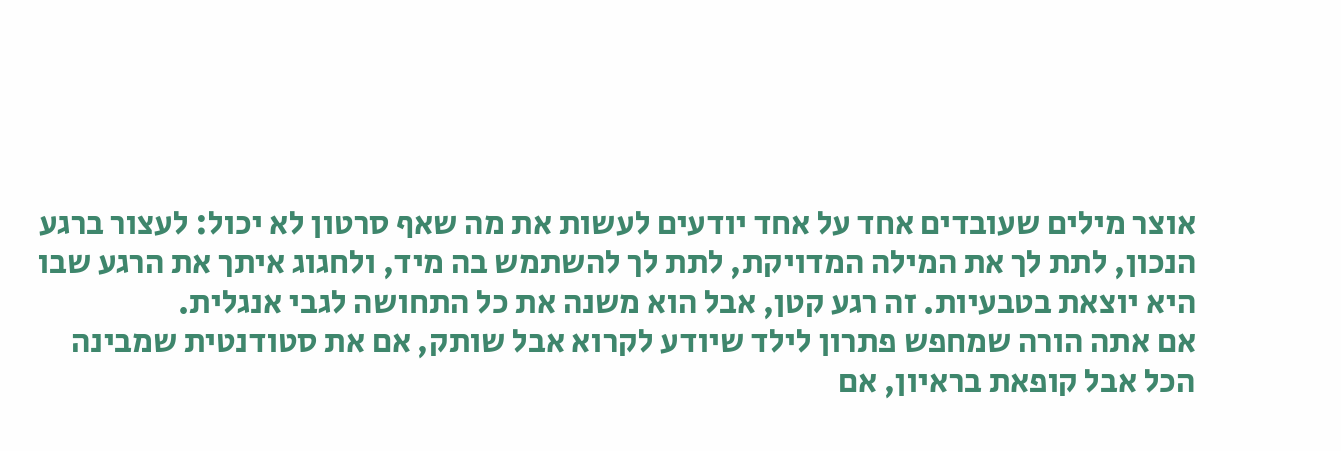אוצר מילים שעובדים אחד על אחד יודעים לעשות את מה שאף סרטון לא יכול: לעצור ברגע הנכון, לתת לך את המילה המדויקת, לתת לך להשתמש בה מיד, ולחגוג איתך את הרגע שבו היא יוצאת בטבעיות. זה רגע קטן, אבל הוא משנה את כל התחושה לגבי אנגלית.
אם אתה הורה שמחפש פתרון לילד שיודע לקרוא אבל שותק, אם את סטודנטית שמבינה הכל אבל קופאת בראיון, אם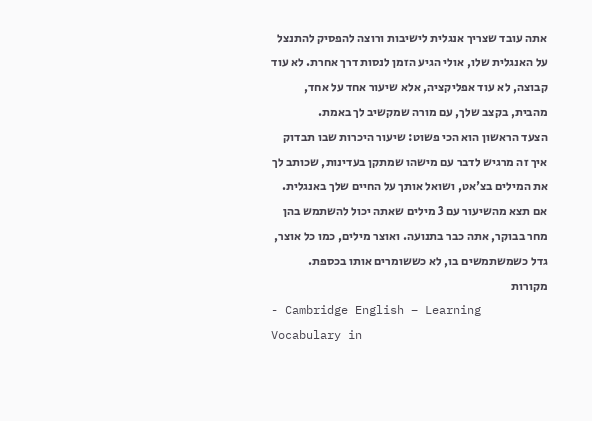אתה עובד שצריך אנגלית לישיבות ורוצה להפסיק להתנצל על האנגלית שלו, אולי הגיע הזמן לנסות דרך אחרת. לא עוד קבוצה, לא עוד אפליקציה, אלא שיעור אחד על אחד, מהבית, בקצב שלך, עם מורה שמקשיב לך באמת.
הצעד הראשון הוא הכי פשוט: שיעור היכרות שבו תבדוק איך זה מרגיש לדבר עם מישהו שמתקן בעדינות, שכותב לך את המילים בצ'אט, ושואל אותך על החיים שלך באנגלית. אם תצא מהשיעור עם 3 מילים שאתה יכול להשתמש בהן מחר בבוקר, אתה כבר בתנועה. ואוצר מילים, כמו כל אוצר, גדל כשמשתמשים בו, לא כששומרים אותו בכספת.
מקורות
- Cambridge English – Learning Vocabulary in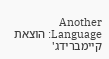Another Language: הוצאת קיימברידג'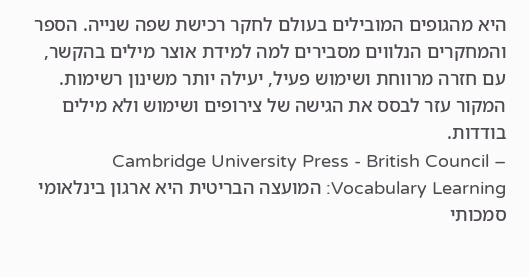היא מהגופים המובילים בעולם לחקר רכישת שפה שנייה. הספר והמחקרים הנלווים מסבירים למה למידת אוצר מילים בהקשר, עם חזרה מרווחת ושימוש פעיל, יעילה יותר משינון רשימות. המקור עזר לבסס את הגישה של צירופים ושימוש ולא מילים בודדות.
Cambridge University Press - British Council – Vocabulary Learning: המועצה הבריטית היא ארגון בינלאומי סמכותי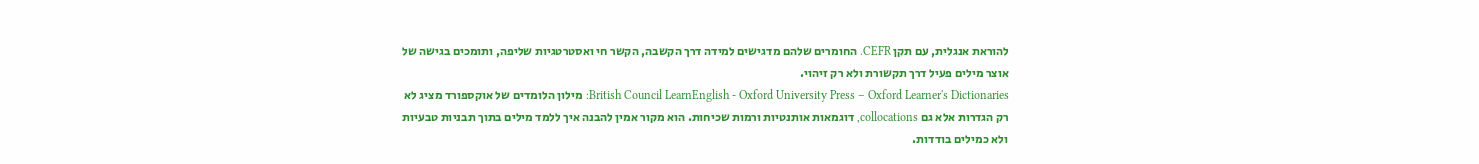להוראת אנגלית, עם תקן CEFR. החומרים שלהם מדגישים למידה דרך הקשבה, הקשר חי ואסטרטגיות שליפה, ותומכים בגישה של אוצר מילים פעיל דרך תקשורת ולא רק זיהוי.
British Council LearnEnglish - Oxford University Press – Oxford Learner's Dictionaries: מילון הלומדים של אוקספורד מציג לא רק הגדרות אלא גם collocations, דוגמאות אותנטיות ורמות שכיחות. הוא מקור אמין להבנה איך ללמד מילים בתוך תבניות טבעיות ולא כמילים בודדות.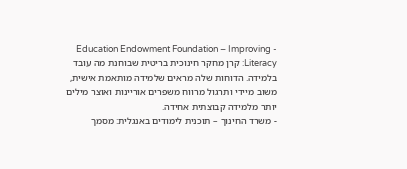- Education Endowment Foundation – Improving Literacy: קרן מחקר חינוכית בריטית שבוחנת מה עובד בלמידה. הדוחות שלה מראים שלמידה מותאמת אישית, משוב מיידי ותרגול מרווח משפרים אוריינות ואוצר מילים יותר מלמידה קבוצתית אחידה.
- משרד החינוך – תוכנית לימודים באנגלית: מסמך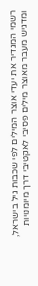רשמי המגדיר את יעדי אוצר המילים לפי שכבות גיל בישראל, ומדגיש מעבר מאוצר מילים פסיבי לאקטיבי דרך מיומנויות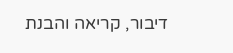דיבור, קריאה והבנת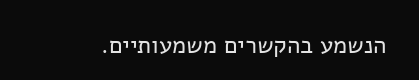הנשמע בהקשרים משמעותיים.